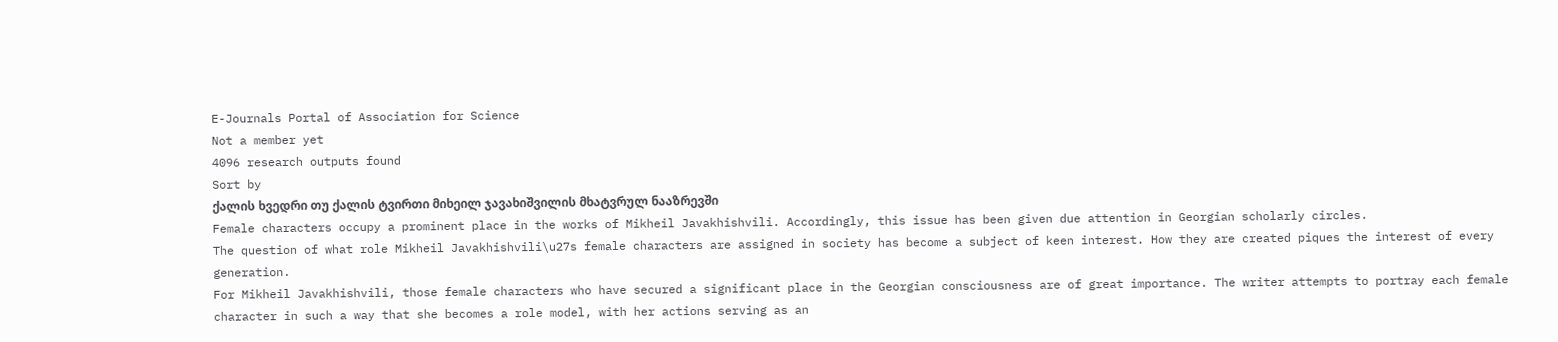E-Journals Portal of Association for Science
Not a member yet
4096 research outputs found
Sort by
ქალის ხვედრი თუ ქალის ტვირთი მიხეილ ჯავახიშვილის მხატვრულ ნააზრევში
Female characters occupy a prominent place in the works of Mikheil Javakhishvili. Accordingly, this issue has been given due attention in Georgian scholarly circles.
The question of what role Mikheil Javakhishvili\u27s female characters are assigned in society has become a subject of keen interest. How they are created piques the interest of every generation.
For Mikheil Javakhishvili, those female characters who have secured a significant place in the Georgian consciousness are of great importance. The writer attempts to portray each female character in such a way that she becomes a role model, with her actions serving as an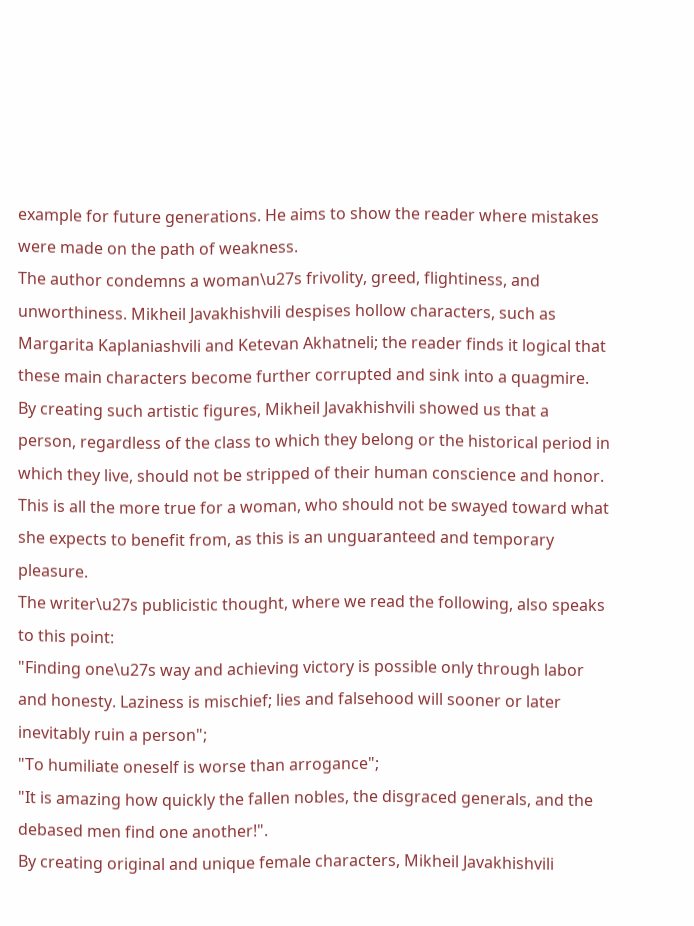example for future generations. He aims to show the reader where mistakes were made on the path of weakness.
The author condemns a woman\u27s frivolity, greed, flightiness, and unworthiness. Mikheil Javakhishvili despises hollow characters, such as Margarita Kaplaniashvili and Ketevan Akhatneli; the reader finds it logical that these main characters become further corrupted and sink into a quagmire.
By creating such artistic figures, Mikheil Javakhishvili showed us that a person, regardless of the class to which they belong or the historical period in which they live, should not be stripped of their human conscience and honor. This is all the more true for a woman, who should not be swayed toward what she expects to benefit from, as this is an unguaranteed and temporary pleasure.
The writer\u27s publicistic thought, where we read the following, also speaks to this point:
"Finding one\u27s way and achieving victory is possible only through labor and honesty. Laziness is mischief; lies and falsehood will sooner or later inevitably ruin a person";
"To humiliate oneself is worse than arrogance";
"It is amazing how quickly the fallen nobles, the disgraced generals, and the debased men find one another!".
By creating original and unique female characters, Mikheil Javakhishvili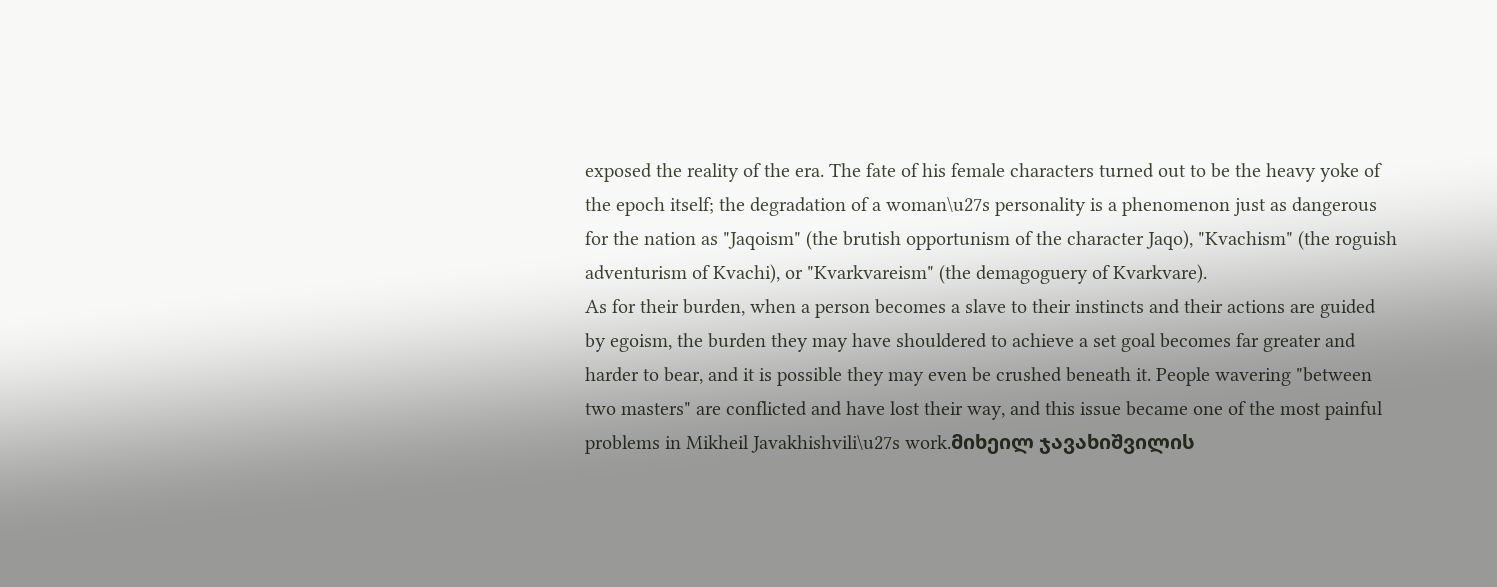exposed the reality of the era. The fate of his female characters turned out to be the heavy yoke of the epoch itself; the degradation of a woman\u27s personality is a phenomenon just as dangerous for the nation as "Jaqoism" (the brutish opportunism of the character Jaqo), "Kvachism" (the roguish adventurism of Kvachi), or "Kvarkvareism" (the demagoguery of Kvarkvare).
As for their burden, when a person becomes a slave to their instincts and their actions are guided by egoism, the burden they may have shouldered to achieve a set goal becomes far greater and harder to bear, and it is possible they may even be crushed beneath it. People wavering "between two masters" are conflicted and have lost their way, and this issue became one of the most painful problems in Mikheil Javakhishvili\u27s work.მიხეილ ჯავახიშვილის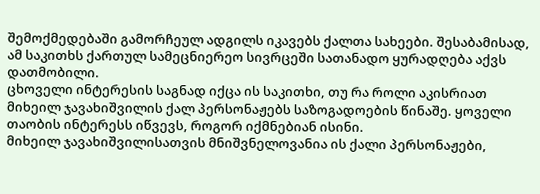შემოქმედებაში გამორჩეულ ადგილს იკავებს ქალთა სახეები. შესაბამისად, ამ საკითხს ქართულ სამეცნიერეო სივრცეში სათანადო ყურადღება აქვს დათმობილი.
ცხოველი ინტერესის საგნად იქცა ის საკითხი, თუ რა როლი აკისრიათ მიხეილ ჯავახიშვილის ქალ პერსონაჟებს საზოგადოების წინაშე. ყოველი თაობის ინტერესს იწვევს, როგორ იქმნებიან ისინი.
მიხეილ ჯავახიშვილისათვის მნიშვნელოვანია ის ქალი პერსონაჟები,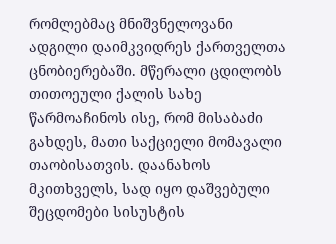რომლებმაც მნიშვნელოვანი ადგილი დაიმკვიდრეს ქართველთა ცნობიერებაში. მწერალი ცდილობს თითოეული ქალის სახე წარმოაჩინოს ისე, რომ მისაბაძი გახდეს, მათი საქციელი მომავალი თაობისათვის. დაანახოს მკითხველს, სად იყო დაშვებული შეცდომები სისუსტის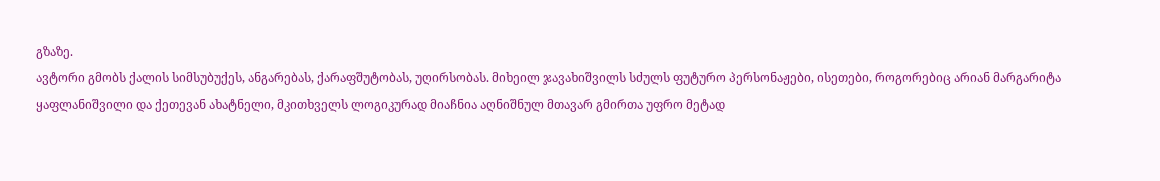გზაზე.
ავტორი გმობს ქალის სიმსუბუქეს, ანგარებას, ქარაფშუტობას, უღირსობას. მიხეილ ჯავახიშვილს სძულს ფუტურო პერსონაჟები, ისეთები, როგორებიც არიან მარგარიტა ყაფლანიშვილი და ქეთევან ახატნელი, მკითხველს ლოგიკურად მიაჩნია აღნიშნულ მთავარ გმირთა უფრო მეტად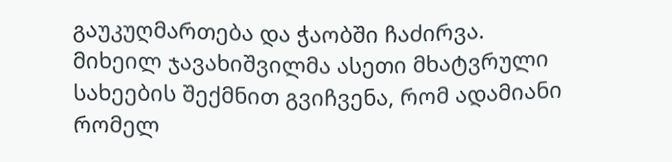გაუკუღმართება და ჭაობში ჩაძირვა.
მიხეილ ჯავახიშვილმა ასეთი მხატვრული სახეების შექმნით გვიჩვენა, რომ ადამიანი რომელ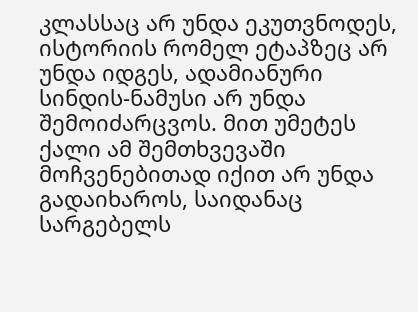კლასსაც არ უნდა ეკუთვნოდეს, ისტორიის რომელ ეტაპზეც არ უნდა იდგეს, ადამიანური სინდის-ნამუსი არ უნდა შემოიძარცვოს. მით უმეტეს ქალი ამ შემთხვევაში მოჩვენებითად იქით არ უნდა გადაიხაროს, საიდანაც სარგებელს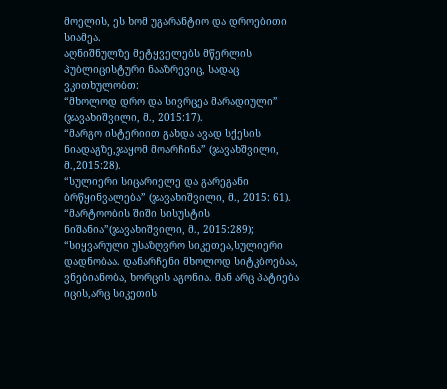მოელის, ეს ხომ უგარანტიო და დროებითი სიამეა.
აღნიშნულზე მეტყველებს მწერლის პუბლიცისტური ნააზრევიც, სადაც ვკითხულობთ:
“მხოლოდ დრო და სივრცეა მარადიული” (ჯავახიშვილი, მ., 2015:17).
“მარგო ისტერიით გახდა ავად სქესის ნიადაგზე,ჯაყომ მოარჩინა” (ჯავახშვილი, მ.,2015:28).
“სულიერი სიცარიელე და გარეგანი ბრწყინვალება” (ჯავახიშვილი, მ., 2015: 61).
“მარტოობის შიში სისუსტის ნიშანია”(ჯავახიშვილი, მ., 2015:289); “სიყვარული უსაზღვრო სიკეთეა,სულიერი დადნობაა. დანარჩენი მხოლოდ სიტკბოებაა, ვნებიანობა, ხორცის აგონია. მან არც პატიება იცის,არც სიკეთის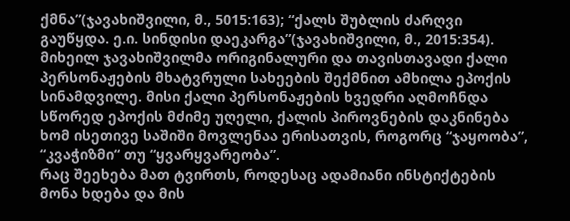ქმნა”(ჯავახიშვილი, მ., 5015:163); “ქალს შუბლის ძარღვი გაუწყდა. ე.ი. სინდისი დაეკარგა”(ჯავახიშვილი, მ., 2015:354).
მიხეილ ჯავახიშვილმა ორიგინალური და თავისთავადი ქალი პერსონაჟების მხატვრული სახეების შექმნით ამხილა ეპოქის სინამდვილე. მისი ქალი პერსონაჟების ხვედრი აღმოჩნდა სწორედ ეპოქის მძიმე უღელი, ქალის პიროვნების დაკნინება ხომ ისეთივე საშიში მოვლენაა ერისათვის, როგორც “ჯაყოობა”, “კვაჭიზმი“ თუ “ყვარყვარეობა”.
რაც შეეხება მათ ტვირთს, როდესაც ადამიანი ინსტიქტების მონა ხდება და მის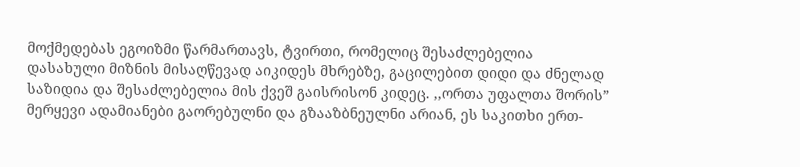მოქმედებას ეგოიზმი წარმართავს, ტვირთი, რომელიც შესაძლებელია დასახული მიზნის მისაღწევად აიკიდეს მხრებზე, გაცილებით დიდი და ძნელად საზიდია და შესაძლებელია მის ქვეშ გაისრისონ კიდეც. ,,ორთა უფალთა შორის” მერყევი ადამიანები გაორებულნი და გზააზბნეულნი არიან, ეს საკითხი ერთ-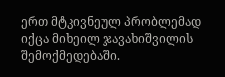ერთ მტკივნეულ პრობლემად იქცა მიხეილ ჯავახიშვილის შემოქმედებაში.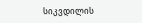სიკვდილის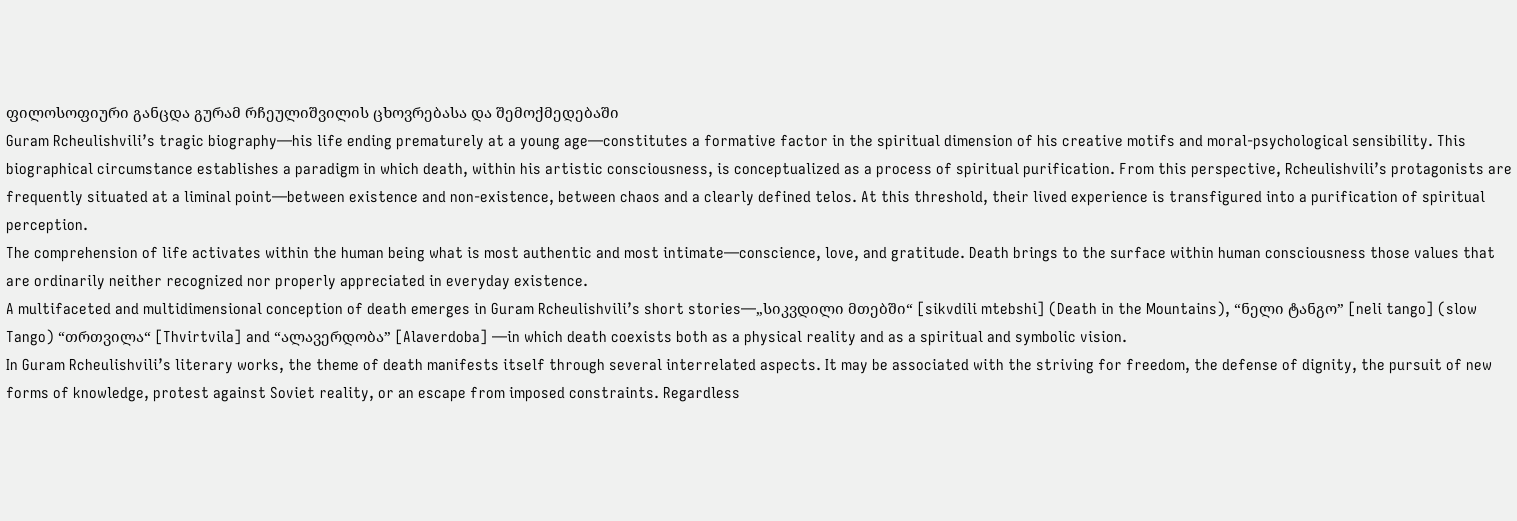ფილოსოფიური განცდა გურამ რჩეულიშვილის ცხოვრებასა და შემოქმედებაში
Guram Rcheulishvili’s tragic biography—his life ending prematurely at a young age—constitutes a formative factor in the spiritual dimension of his creative motifs and moral-psychological sensibility. This biographical circumstance establishes a paradigm in which death, within his artistic consciousness, is conceptualized as a process of spiritual purification. From this perspective, Rcheulishvili’s protagonists are frequently situated at a liminal point—between existence and non-existence, between chaos and a clearly defined telos. At this threshold, their lived experience is transfigured into a purification of spiritual perception.
The comprehension of life activates within the human being what is most authentic and most intimate—conscience, love, and gratitude. Death brings to the surface within human consciousness those values that are ordinarily neither recognized nor properly appreciated in everyday existence.
A multifaceted and multidimensional conception of death emerges in Guram Rcheulishvili’s short stories—„სიკვდილი მთებში“ [sikvdili mtebshi] (Death in the Mountains), “ნელი ტანგო” [neli tango] (slow Tango) “თრთვილა“ [Thvirtvila] and “ალავერდობა” [Alaverdoba] —in which death coexists both as a physical reality and as a spiritual and symbolic vision.
In Guram Rcheulishvili’s literary works, the theme of death manifests itself through several interrelated aspects. It may be associated with the striving for freedom, the defense of dignity, the pursuit of new forms of knowledge, protest against Soviet reality, or an escape from imposed constraints. Regardless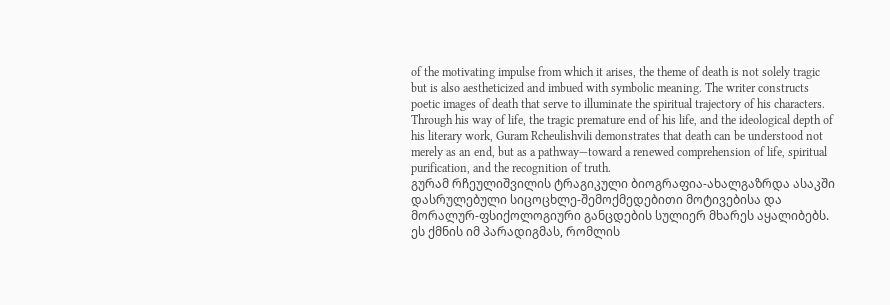of the motivating impulse from which it arises, the theme of death is not solely tragic but is also aestheticized and imbued with symbolic meaning. The writer constructs poetic images of death that serve to illuminate the spiritual trajectory of his characters.
Through his way of life, the tragic premature end of his life, and the ideological depth of his literary work, Guram Rcheulishvili demonstrates that death can be understood not merely as an end, but as a pathway—toward a renewed comprehension of life, spiritual purification, and the recognition of truth.
გურამ რჩეულიშვილის ტრაგიკული ბიოგრაფია-ახალგაზრდა ასაკში დასრულებული სიცოცხლე-შემოქმედებითი მოტივებისა და მორალურ-ფსიქოლოგიური განცდების სულიერ მხარეს აყალიბებს. ეს ქმნის იმ პარადიგმას, რომლის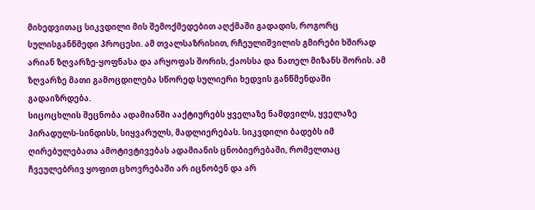მიხედვითაც სიკვდილი მის შემოქმედებით აღქმაში გადადის, როგორც სულისგანწმედი პროცესი. ამ თვალსაზრისით, რჩეულიშვილის გმირები ხშირად არიან ზღვარზე-ყოფნასა და არყოფას შორის, ქაოსსა და ნათელ მიზანს შორის. ამ ზღვარზე მათი გამოცდილება სწორედ სულიერი ხედვის განწმენდაში გადაიზრდება.
სიცოცხლის შეცნობა ადამიანში ააქტიურებს ყველაზე ნამდვილს, ყველაზე პირადულს-სინდისს, სიყვარულს, მადლიერებას. სიკვდილი ბადებს იმ ღირებულებათა ამოტივტივებას ადამიანის ცნობიერებაში, რომელთაც ჩვეულებრივ ყოფით ცხოვრებაში არ იცნობენ და არ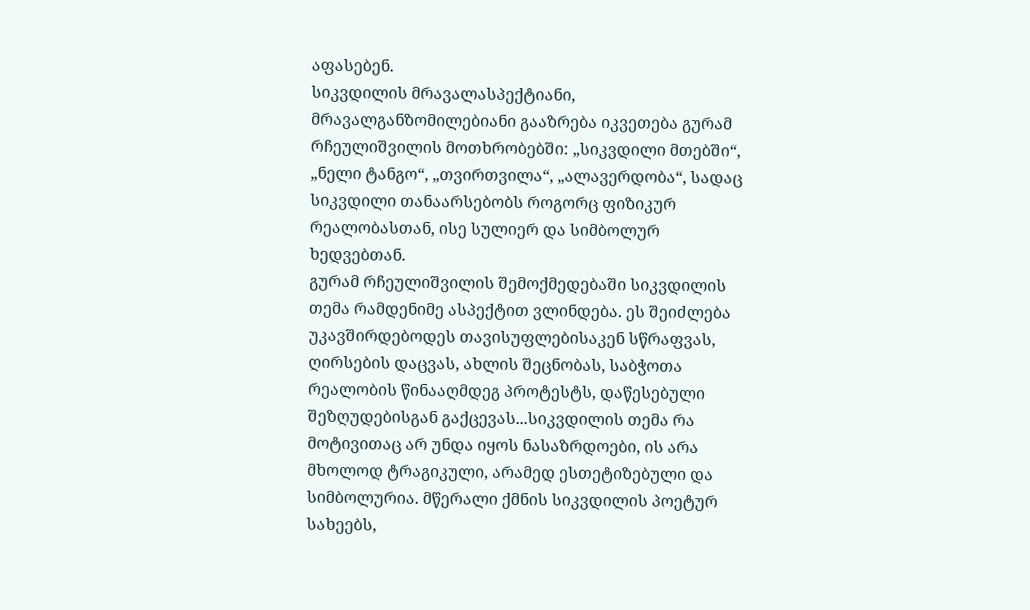აფასებენ.
სიკვდილის მრავალასპექტიანი, მრავალგანზომილებიანი გააზრება იკვეთება გურამ რჩეულიშვილის მოთხრობებში: „სიკვდილი მთებში“, „ნელი ტანგო“, „თვირთვილა“, „ალავერდობა“, სადაც სიკვდილი თანაარსებობს როგორც ფიზიკურ რეალობასთან, ისე სულიერ და სიმბოლურ ხედვებთან.
გურამ რჩეულიშვილის შემოქმედებაში სიკვდილის თემა რამდენიმე ასპექტით ვლინდება. ეს შეიძლება უკავშირდებოდეს თავისუფლებისაკენ სწრაფვას, ღირსების დაცვას, ახლის შეცნობას, საბჭოთა რეალობის წინააღმდეგ პროტესტს, დაწესებული შეზღუდებისგან გაქცევას...სიკვდილის თემა რა მოტივითაც არ უნდა იყოს ნასაზრდოები, ის არა მხოლოდ ტრაგიკული, არამედ ესთეტიზებული და სიმბოლურია. მწერალი ქმნის სიკვდილის პოეტურ სახეებს,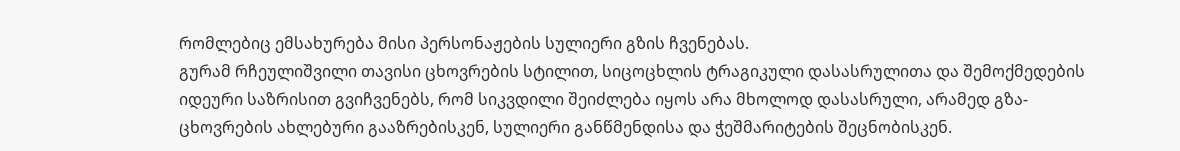რომლებიც ემსახურება მისი პერსონაჟების სულიერი გზის ჩვენებას.
გურამ რჩეულიშვილი თავისი ცხოვრების სტილით, სიცოცხლის ტრაგიკული დასასრულითა და შემოქმედების იდეური საზრისით გვიჩვენებს, რომ სიკვდილი შეიძლება იყოს არა მხოლოდ დასასრული, არამედ გზა-ცხოვრების ახლებური გააზრებისკენ, სულიერი განწმენდისა და ჭეშმარიტების შეცნობისკენ.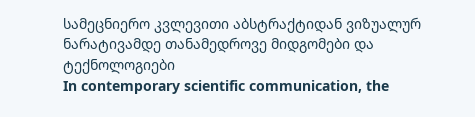სამეცნიერო კვლევითი აბსტრაქტიდან ვიზუალურ ნარატივამდე თანამედროვე მიდგომები და ტექნოლოგიები
In contemporary scientific communication, the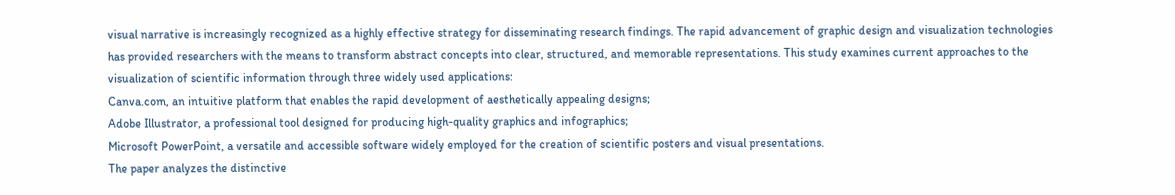visual narrative is increasingly recognized as a highly effective strategy for disseminating research findings. The rapid advancement of graphic design and visualization technologies has provided researchers with the means to transform abstract concepts into clear, structured, and memorable representations. This study examines current approaches to the visualization of scientific information through three widely used applications:
Canva.com, an intuitive platform that enables the rapid development of aesthetically appealing designs;
Adobe Illustrator, a professional tool designed for producing high-quality graphics and infographics;
Microsoft PowerPoint, a versatile and accessible software widely employed for the creation of scientific posters and visual presentations.
The paper analyzes the distinctive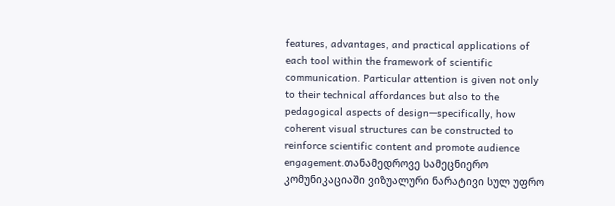features, advantages, and practical applications of each tool within the framework of scientific communication. Particular attention is given not only to their technical affordances but also to the pedagogical aspects of design—specifically, how coherent visual structures can be constructed to reinforce scientific content and promote audience engagement.თანამედროვე სამეცნიერო კომუნიკაციაში ვიზუალური ნარატივი სულ უფრო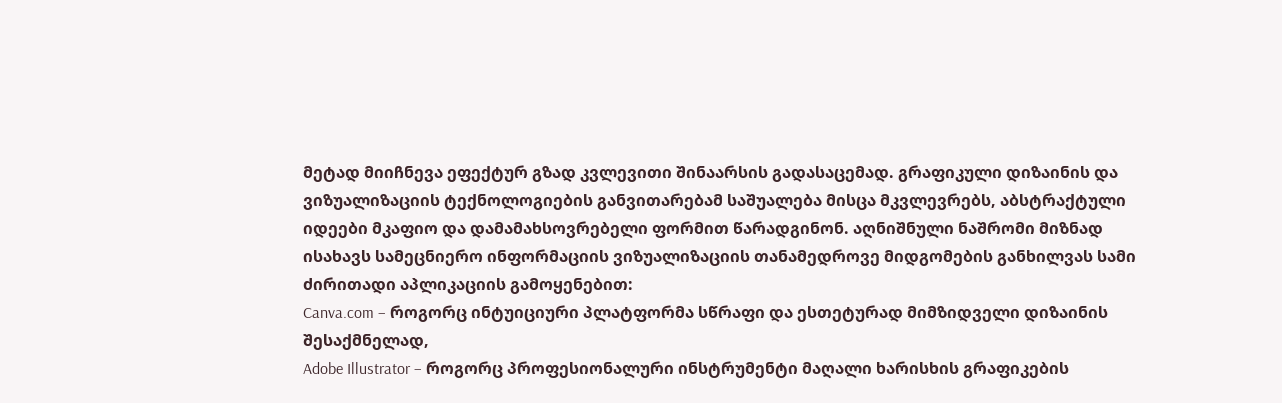მეტად მიიჩნევა ეფექტურ გზად კვლევითი შინაარსის გადასაცემად. გრაფიკული დიზაინის და ვიზუალიზაციის ტექნოლოგიების განვითარებამ საშუალება მისცა მკვლევრებს, აბსტრაქტული იდეები მკაფიო და დამამახსოვრებელი ფორმით წარადგინონ. აღნიშნული ნაშრომი მიზნად ისახავს სამეცნიერო ინფორმაციის ვიზუალიზაციის თანამედროვე მიდგომების განხილვას სამი ძირითადი აპლიკაციის გამოყენებით:
Canva.com – როგორც ინტუიციური პლატფორმა სწრაფი და ესთეტურად მიმზიდველი დიზაინის შესაქმნელად,
Adobe Illustrator – როგორც პროფესიონალური ინსტრუმენტი მაღალი ხარისხის გრაფიკების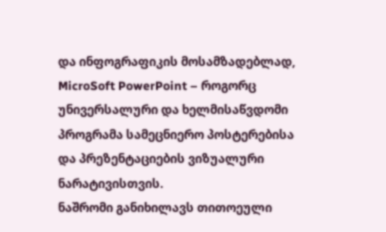და ინფოგრაფიკის მოსამზადებლად,
MicroSoft PowerPoint – როგორც უნივერსალური და ხელმისაწვდომი პროგრამა სამეცნიერო პოსტერებისა და პრეზენტაციების ვიზუალური ნარატივისთვის.
ნაშრომი განიხილავს თითოეული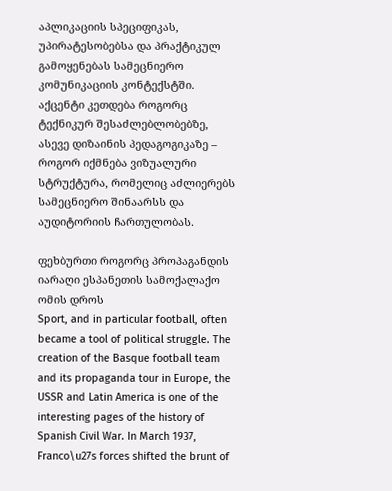აპლიკაციის სპეციფიკას, უპირატესობებსა და პრაქტიკულ გამოყენებას სამეცნიერო კომუნიკაციის კონტექსტში. აქცენტი კეთდება როგორც ტექნიკურ შესაძლებლობებზე, ასევე დიზაინის პედაგოგიკაზე – როგორ იქმნება ვიზუალური სტრუქტურა, რომელიც აძლიერებს სამეცნიერო შინაარსს და აუდიტორიის ჩართულობას.

ფეხბურთი როგორც პროპაგანდის იარაღი ესპანეთის სამოქალაქო ომის დროს
Sport, and in particular football, often became a tool of political struggle. The creation of the Basque football team and its propaganda tour in Europe, the USSR and Latin America is one of the interesting pages of the history of Spanish Civil War. In March 1937, Franco\u27s forces shifted the brunt of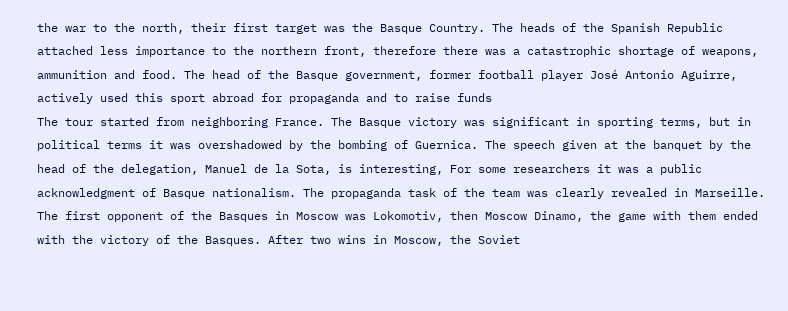the war to the north, their first target was the Basque Country. The heads of the Spanish Republic attached less importance to the northern front, therefore there was a catastrophic shortage of weapons, ammunition and food. The head of the Basque government, former football player José Antonio Aguirre, actively used this sport abroad for propaganda and to raise funds
The tour started from neighboring France. The Basque victory was significant in sporting terms, but in political terms it was overshadowed by the bombing of Guernica. The speech given at the banquet by the head of the delegation, Manuel de la Sota, is interesting, For some researchers it was a public acknowledgment of Basque nationalism. The propaganda task of the team was clearly revealed in Marseille.
The first opponent of the Basques in Moscow was Lokomotiv, then Moscow Dinamo, the game with them ended with the victory of the Basques. After two wins in Moscow, the Soviet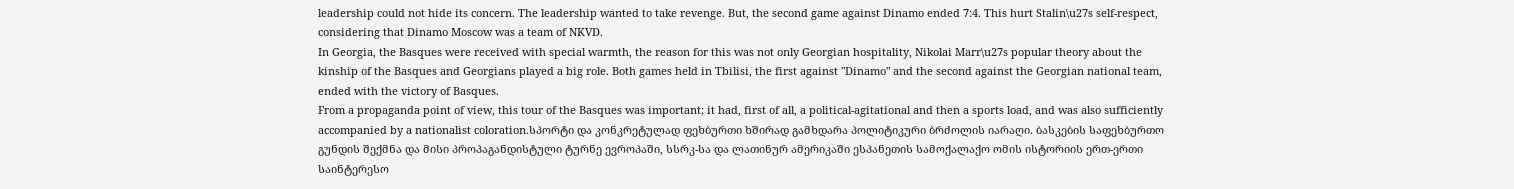leadership could not hide its concern. The leadership wanted to take revenge. But, the second game against Dinamo ended 7:4. This hurt Stalin\u27s self-respect, considering that Dinamo Moscow was a team of NKVD.
In Georgia, the Basques were received with special warmth, the reason for this was not only Georgian hospitality, Nikolai Marr\u27s popular theory about the kinship of the Basques and Georgians played a big role. Both games held in Tbilisi, the first against "Dinamo" and the second against the Georgian national team, ended with the victory of Basques.
From a propaganda point of view, this tour of the Basques was important; it had, first of all, a political-agitational and then a sports load, and was also sufficiently accompanied by a nationalist coloration.სპორტი და კონკრეტულად ფეხბურთი ხშირად გამხდარა პოლიტიკური ბრძოლის იარაღი. ბასკების საფეხბურთო გუნდის შექმნა და მისი პროპაგანდისტული ტურნე ევროპაში, სსრკ-სა და ლათინურ ამერიკაში ესპანეთის სამოქალაქო ომის ისტორიის ერთ-ერთი საინტერესო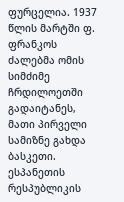ფურცელია. 1937 წლის მარტში ფ. ფრანკოს ძალებმა ომის სიმძიმე ჩრდილოეთში გადაიტანეს, მათი პირველი სამიზნე გახდა ბასკეთი. ესპანეთის რესპუბლიკის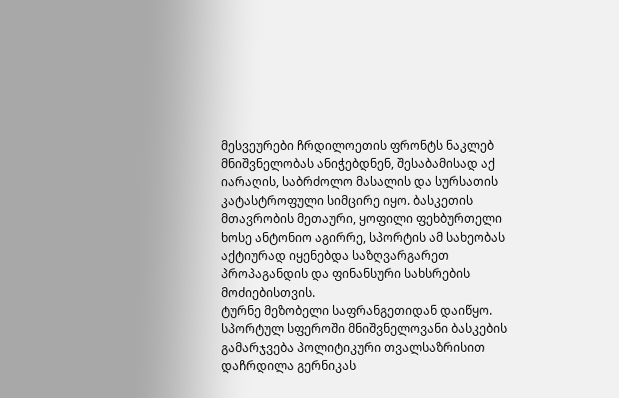მესვეურები ჩრდილოეთის ფრონტს ნაკლებ მნიშვნელობას ანიჭებდნენ, შესაბამისად აქ იარაღის, საბრძოლო მასალის და სურსათის კატასტროფული სიმცირე იყო. ბასკეთის მთავრობის მეთაური, ყოფილი ფეხბურთელი ხოსე ანტონიო აგირრე, სპორტის ამ სახეობას აქტიურად იყენებდა საზღვარგარეთ პროპაგანდის და ფინანსური სახსრების მოძიებისთვის.
ტურნე მეზობელი საფრანგეთიდან დაიწყო. სპორტულ სფეროში მნიშვნელოვანი ბასკების გამარჯვება პოლიტიკური თვალსაზრისით დაჩრდილა გერნიკას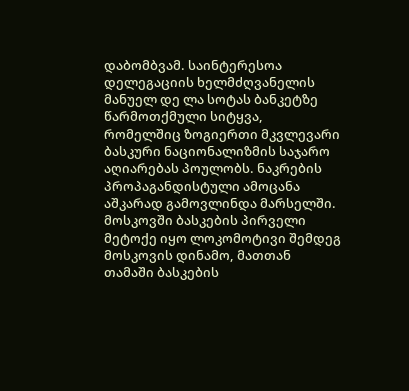დაბომბვამ. საინტერესოა დელეგაციის ხელმძღვანელის მანუელ დე ლა სოტას ბანკეტზე წარმოთქმული სიტყვა, რომელშიც ზოგიერთი მკვლევარი ბასკური ნაციონალიზმის საჯარო აღიარებას პოულობს. ნაკრების პროპაგანდისტული ამოცანა აშკარად გამოვლინდა მარსელში.
მოსკოვში ბასკების პირველი მეტოქე იყო ლოკომოტივი შემდეგ მოსკოვის დინამო, მათთან თამაში ბასკების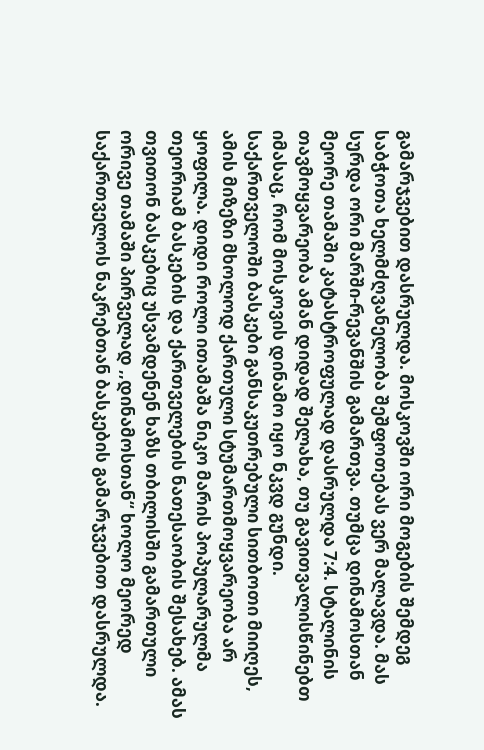გამარჯვებით დასრულდა. მოსკოვში ორი მოგების შემდეგ საბჭოთა ხელმძღვანელობა შეშფოთებას ვერ მალავდა. მას სურდა ორი მარში-რევანშის გამართვა. თუმცა დინამოსთან მეორე თამაში კატასტროფულად დასრულდა 7:4. სტალინის თავმოყვარეობა ამან დიდად შელახა, თუ გავითვალისწინებთ იმასაც, რომ მოსკოვის დინამო იყო ნკვდ გუნდი.
საქართველოში ბასკები განსაკუთრებული სითბოთი მიიღეს, ამის მიზეზი მხოლოდ ქართული სტუმართმოყვარეობა არ ყოფილა. დიდი როლი ითამაშა ნიკო მარის პოპულარულმა თეორიამ ბასკების და ქართველების ნათესაობის შესახებ. ამას თვითონ ბასკებიც უსვამდენენ ხაზს თბილისში გამართული ორივე თამაში პირველად ,,დინამოსთან“ ხოლო მეორედ საქართველოს ნაკრებთან ბასკების გამარჯვებით დასრულდა.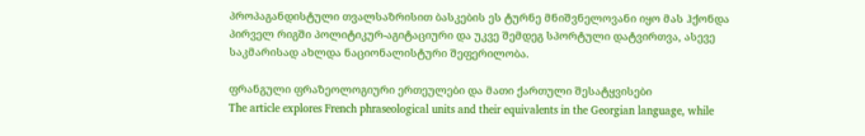პროპაგანდისტული თვალსაზრისით ბასკების ეს ტურნე მნიშვნელოვანი იყო მას ჰქონდა პირველ რიგში პოლიტიკურ-აგიტაციური და უკვე შემდეგ სპორტული დატვირთვა, ასევე საკმარისად ახლდა ნაციონალისტური შეფერილობა.

ფრანგული ფრაზეოლოგიური ერთეულები და მათი ქართული შესატყვისები
The article explores French phraseological units and their equivalents in the Georgian language, while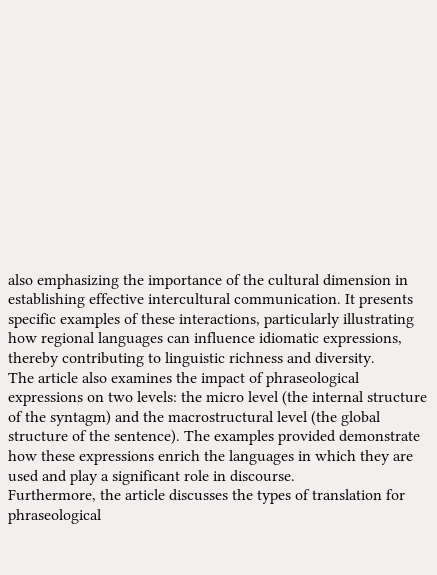also emphasizing the importance of the cultural dimension in establishing effective intercultural communication. It presents specific examples of these interactions, particularly illustrating how regional languages can influence idiomatic expressions, thereby contributing to linguistic richness and diversity.
The article also examines the impact of phraseological expressions on two levels: the micro level (the internal structure of the syntagm) and the macrostructural level (the global structure of the sentence). The examples provided demonstrate how these expressions enrich the languages in which they are used and play a significant role in discourse.
Furthermore, the article discusses the types of translation for phraseological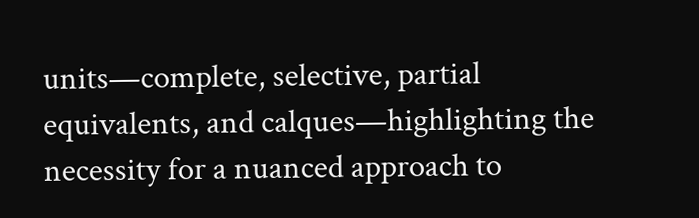units—complete, selective, partial equivalents, and calques—highlighting the necessity for a nuanced approach to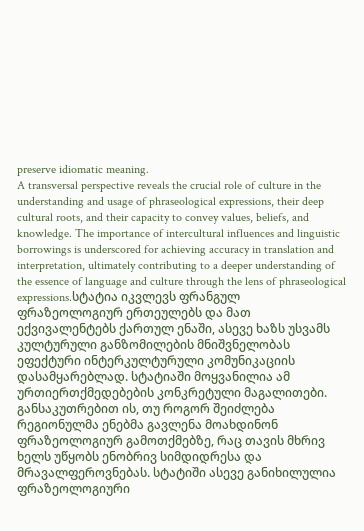preserve idiomatic meaning.
A transversal perspective reveals the crucial role of culture in the understanding and usage of phraseological expressions, their deep cultural roots, and their capacity to convey values, beliefs, and knowledge. The importance of intercultural influences and linguistic borrowings is underscored for achieving accuracy in translation and interpretation, ultimately contributing to a deeper understanding of the essence of language and culture through the lens of phraseological expressions.სტატია იკვლევს ფრანგულ ფრაზეოლოგიურ ერთეულებს და მათ ექვივალენტებს ქართულ ენაში, ასევე ხაზს უსვამს კულტურული განზომილების მნიშვნელობას ეფექტური ინტერკულტურული კომუნიკაციის დასამყარებლად. სტატიაში მოყვანილია ამ ურთიერთქმედებების კონკრეტული მაგალითები. განსაკუთრებით ის, თუ როგორ შეიძლება რეგიონულმა ენებმა გავლენა მოახდინონ ფრაზეოლოგიურ გამოთქმებზე, რაც თავის მხრივ ხელს უწყობს ენობრივ სიმდიდრესა და მრავალფეროვნებას. სტატიში ასევე განიხილულია ფრაზეოლოგიური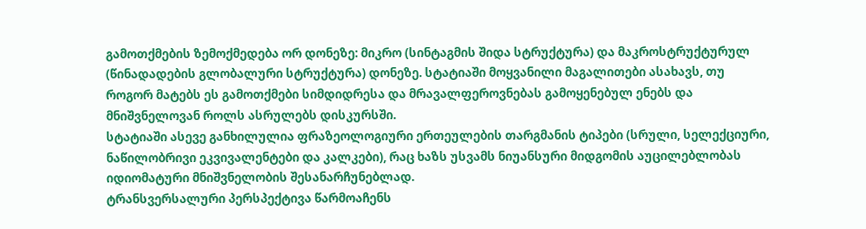გამოთქმების ზემოქმედება ორ დონეზე: მიკრო (სინტაგმის შიდა სტრუქტურა) და მაკროსტრუქტურულ (წინადადების გლობალური სტრუქტურა) დონეზე. სტატიაში მოყვანილი მაგალითები ასახავს, თუ როგორ მატებს ეს გამოთქმები სიმდიდრესა და მრავალფეროვნებას გამოყენებულ ენებს და მნიშვნელოვან როლს ასრულებს დისკურსში.
სტატიაში ასევე განხილულია ფრაზეოლოგიური ერთეულების თარგმანის ტიპები (სრული, სელექციური, ნაწილობრივი ეკვივალენტები და კალკები), რაც ხაზს უსვამს ნიუანსური მიდგომის აუცილებლობას იდიომატური მნიშვნელობის შესანარჩუნებლად.
ტრანსვერსალური პერსპექტივა წარმოაჩენს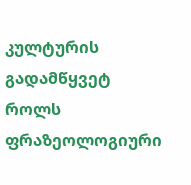კულტურის გადამწყვეტ როლს ფრაზეოლოგიური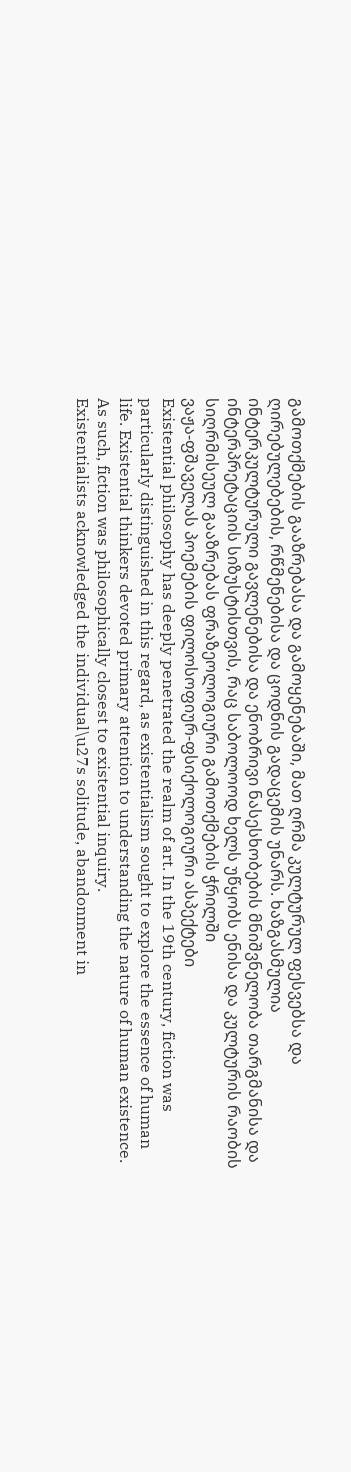გამოთქმების გააზრებასა და გამოყენებაში, მათ ღრმა კულტურულ ფესვებსა და ღირებულებების, რწმენებისა და ცოდნის გადაცემის უნარს. ხაზგასმულია ინტერკულტურული გავლენებისა და ენობრივი ნასესხობების მნიშვნელობა თარგმანისა და ინტერპრეტაციის სიზუსტისთვის, რაც საბოლოოდ ხელს უწყობს ენისა და კულტურის რაობის სიღრმისეულ გააზრებას ფრაზეოლოგიური გამოთქმების ჭრილში
ვაჟა-ფშაველას პოემების ფილოსოფიურ-ფსიქოლოგიური ასპექტები
Existential philosophy has deeply penetrated the realm of art. In the 19th century, fiction was particularly distinguished in this regard, as existentialism sought to explore the essence of human life. Existential thinkers devoted primary attention to understanding the nature of human existence. As such, fiction was philosophically closest to existential inquiry.
Existentialists acknowledged the individual\u27s solitude, abandonment in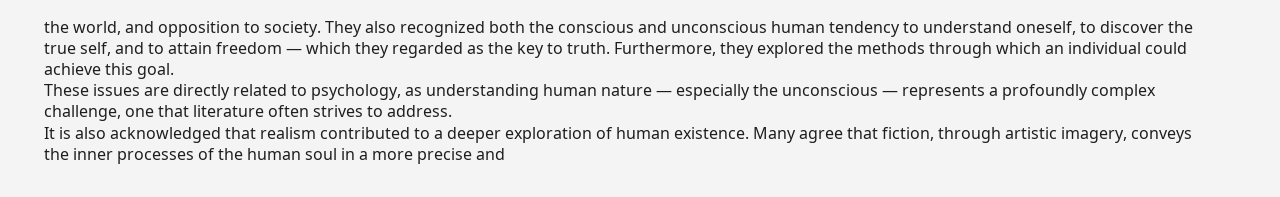the world, and opposition to society. They also recognized both the conscious and unconscious human tendency to understand oneself, to discover the true self, and to attain freedom — which they regarded as the key to truth. Furthermore, they explored the methods through which an individual could achieve this goal.
These issues are directly related to psychology, as understanding human nature — especially the unconscious — represents a profoundly complex challenge, one that literature often strives to address.
It is also acknowledged that realism contributed to a deeper exploration of human existence. Many agree that fiction, through artistic imagery, conveys the inner processes of the human soul in a more precise and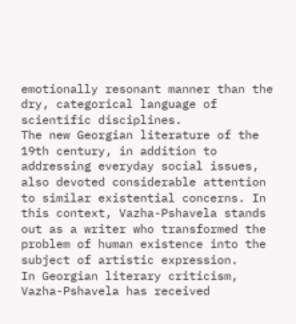emotionally resonant manner than the dry, categorical language of scientific disciplines.
The new Georgian literature of the 19th century, in addition to addressing everyday social issues, also devoted considerable attention to similar existential concerns. In this context, Vazha-Pshavela stands out as a writer who transformed the problem of human existence into the subject of artistic expression.
In Georgian literary criticism, Vazha-Pshavela has received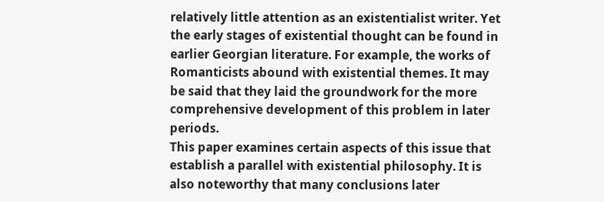relatively little attention as an existentialist writer. Yet the early stages of existential thought can be found in earlier Georgian literature. For example, the works of Romanticists abound with existential themes. It may be said that they laid the groundwork for the more comprehensive development of this problem in later periods.
This paper examines certain aspects of this issue that establish a parallel with existential philosophy. It is also noteworthy that many conclusions later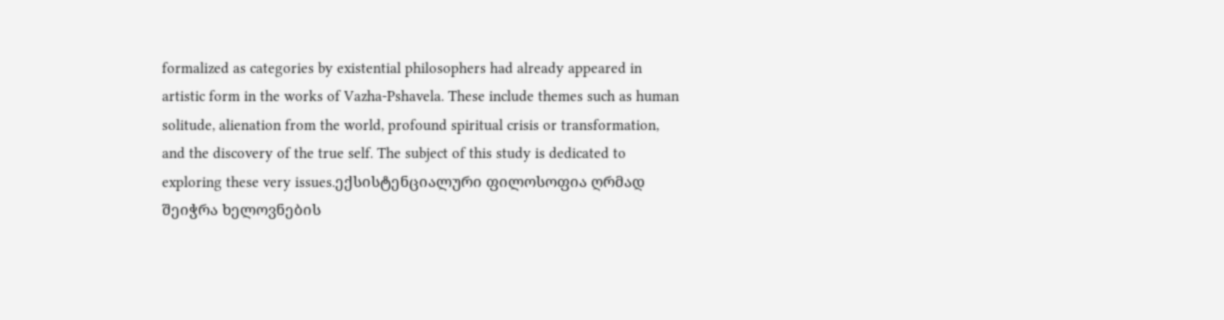formalized as categories by existential philosophers had already appeared in artistic form in the works of Vazha-Pshavela. These include themes such as human solitude, alienation from the world, profound spiritual crisis or transformation, and the discovery of the true self. The subject of this study is dedicated to exploring these very issues.ექსისტენციალური ფილოსოფია ღრმად შეიჭრა ხელოვნების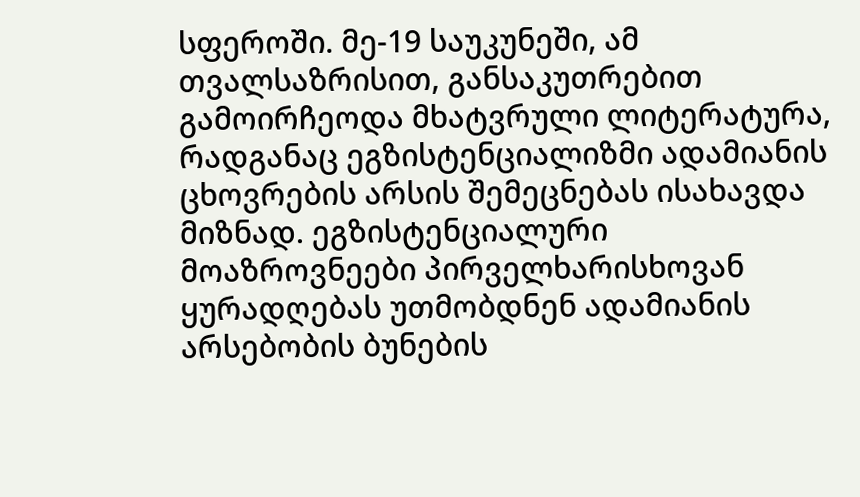სფეროში. მე-19 საუკუნეში, ამ თვალსაზრისით, განსაკუთრებით გამოირჩეოდა მხატვრული ლიტერატურა, რადგანაც ეგზისტენციალიზმი ადამიანის ცხოვრების არსის შემეცნებას ისახავდა მიზნად. ეგზისტენციალური მოაზროვნეები პირველხარისხოვან ყურადღებას უთმობდნენ ადამიანის არსებობის ბუნების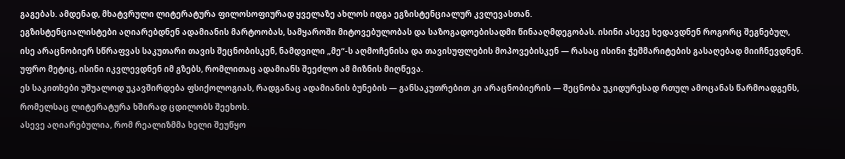გაგებას. ამდენად, მხატვრული ლიტერატურა ფილოსოფიურად ყველაზე ახლოს იდგა ეგზისტენციალურ კვლევასთან.
ეგზისტენციალისტები აღიარებდნენ ადამიანის მარტოობას, სამყაროში მიტოვებულობას და საზოგადოებისადმი წინააღმდეგობას. ისინი ასევე ხედავდნენ როგორც შეგნებულ, ისე არაცნობიერ სწრაფვას საკუთარი თავის შეცნობისკენ, ნამდვილი „მე“-ს აღმოჩენისა და თავისუფლების მოპოვებისკენ — რასაც ისინი ჭეშმარიტების გასაღებად მიიჩნევდნენ. უფრო მეტიც, ისინი იკვლევდნენ იმ გზებს, რომლითაც ადამიანს შეეძლო ამ მიზნის მიღწევა.
ეს საკითხები უშუალოდ უკავშირდება ფსიქოლოგიას, რადგანაც ადამიანის ბუნების — განსაკუთრებით კი არაცნობიერის — შეცნობა უკიდურესად რთულ ამოცანას წარმოადგენს, რომელსაც ლიტერატურა ხშირად ცდილობს შეეხოს.
ასევე აღიარებულია, რომ რეალიზმმა ხელი შეუწყო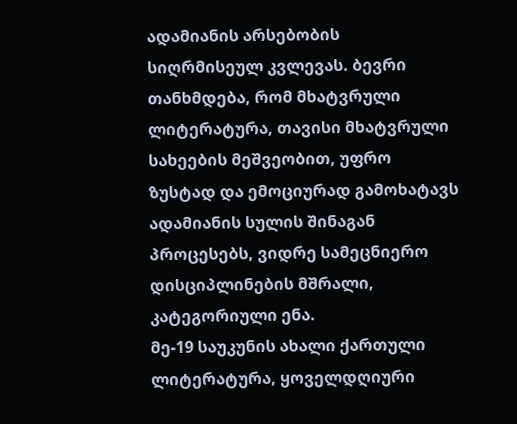ადამიანის არსებობის სიღრმისეულ კვლევას. ბევრი თანხმდება, რომ მხატვრული ლიტერატურა, თავისი მხატვრული სახეების მეშვეობით, უფრო ზუსტად და ემოციურად გამოხატავს ადამიანის სულის შინაგან პროცესებს, ვიდრე სამეცნიერო დისციპლინების მშრალი, კატეგორიული ენა.
მე-19 საუკუნის ახალი ქართული ლიტერატურა, ყოველდღიური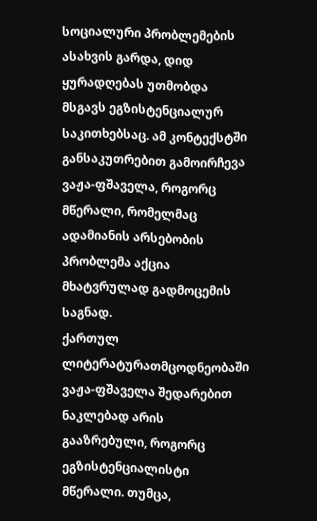სოციალური პრობლემების ასახვის გარდა, დიდ ყურადღებას უთმობდა მსგავს ეგზისტენციალურ საკითხებსაც. ამ კონტექსტში განსაკუთრებით გამოირჩევა ვაჟა-ფშაველა, როგორც მწერალი, რომელმაც ადამიანის არსებობის პრობლემა აქცია მხატვრულად გადმოცემის საგნად.
ქართულ ლიტერატურათმცოდნეობაში ვაჟა-ფშაველა შედარებით ნაკლებად არის გააზრებული, როგორც ეგზისტენციალისტი მწერალი. თუმცა,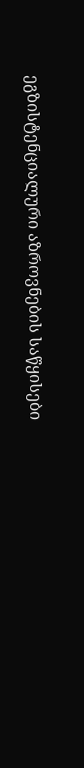ეგზისტენციალური აზროვნების საწყისები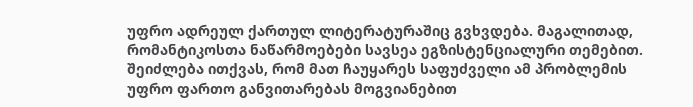უფრო ადრეულ ქართულ ლიტერატურაშიც გვხვდება. მაგალითად, რომანტიკოსთა ნაწარმოებები სავსეა ეგზისტენციალური თემებით. შეიძლება ითქვას, რომ მათ ჩაუყარეს საფუძველი ამ პრობლემის უფრო ფართო განვითარებას მოგვიანებით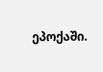ეპოქაში.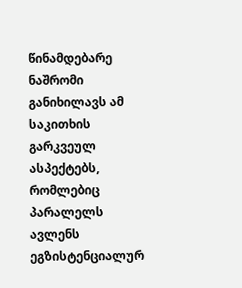წინამდებარე ნაშრომი განიხილავს ამ საკითხის გარკვეულ ასპექტებს, რომლებიც პარალელს ავლენს ეგზისტენციალურ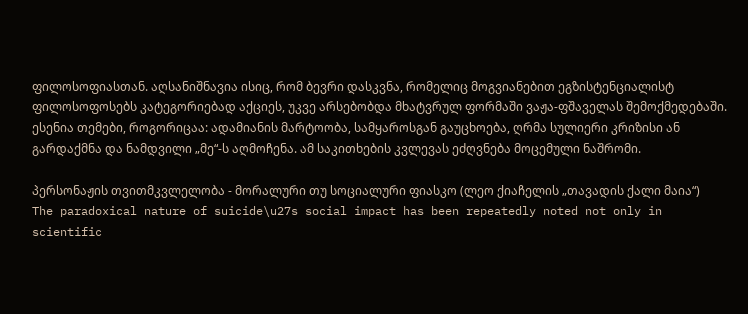ფილოსოფიასთან. აღსანიშნავია ისიც, რომ ბევრი დასკვნა, რომელიც მოგვიანებით ეგზისტენციალისტ ფილოსოფოსებს კატეგორიებად აქციეს, უკვე არსებობდა მხატვრულ ფორმაში ვაჟა-ფშაველას შემოქმედებაში. ესენია თემები, როგორიცაა: ადამიანის მარტოობა, სამყაროსგან გაუცხოება, ღრმა სულიერი კრიზისი ან გარდაქმნა და ნამდვილი „მე“-ს აღმოჩენა. ამ საკითხების კვლევას ეძღვნება მოცემული ნაშრომი.

პერსონაჟის თვითმკვლელობა - მორალური თუ სოციალური ფიასკო (ლეო ქიაჩელის „თავადის ქალი მაია“)
The paradoxical nature of suicide\u27s social impact has been repeatedly noted not only in scientific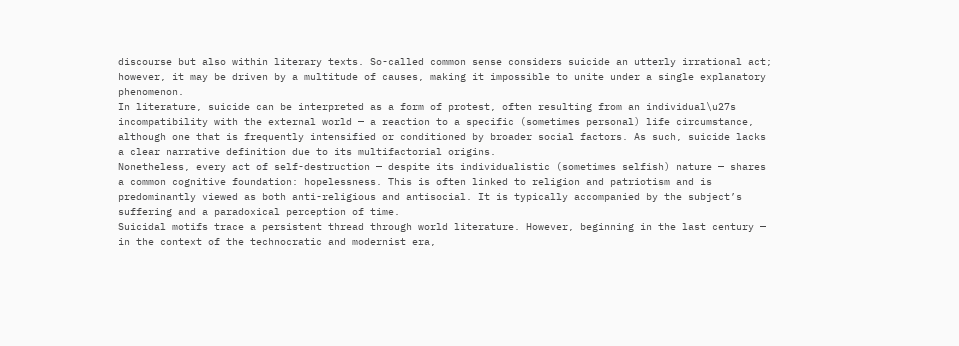discourse but also within literary texts. So-called common sense considers suicide an utterly irrational act; however, it may be driven by a multitude of causes, making it impossible to unite under a single explanatory phenomenon.
In literature, suicide can be interpreted as a form of protest, often resulting from an individual\u27s incompatibility with the external world — a reaction to a specific (sometimes personal) life circumstance, although one that is frequently intensified or conditioned by broader social factors. As such, suicide lacks a clear narrative definition due to its multifactorial origins.
Nonetheless, every act of self-destruction — despite its individualistic (sometimes selfish) nature — shares a common cognitive foundation: hopelessness. This is often linked to religion and patriotism and is predominantly viewed as both anti-religious and antisocial. It is typically accompanied by the subject’s suffering and a paradoxical perception of time.
Suicidal motifs trace a persistent thread through world literature. However, beginning in the last century — in the context of the technocratic and modernist era,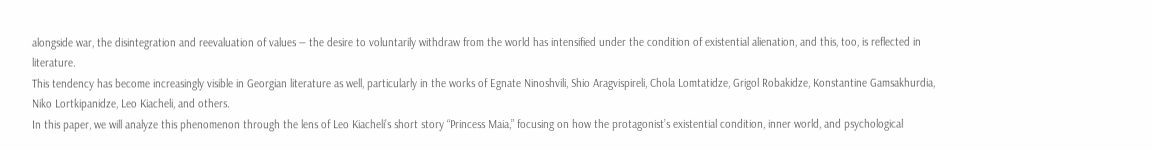alongside war, the disintegration and reevaluation of values — the desire to voluntarily withdraw from the world has intensified under the condition of existential alienation, and this, too, is reflected in literature.
This tendency has become increasingly visible in Georgian literature as well, particularly in the works of Egnate Ninoshvili, Shio Aragvispireli, Chola Lomtatidze, Grigol Robakidze, Konstantine Gamsakhurdia, Niko Lortkipanidze, Leo Kiacheli, and others.
In this paper, we will analyze this phenomenon through the lens of Leo Kiacheli’s short story “Princess Maia,” focusing on how the protagonist’s existential condition, inner world, and psychological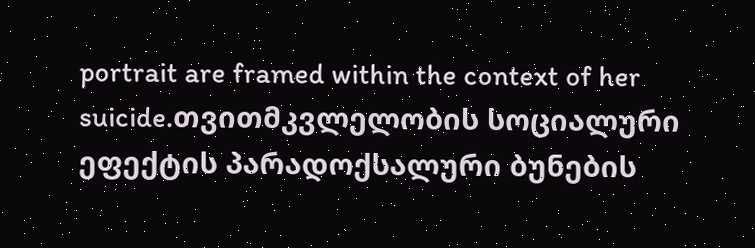portrait are framed within the context of her suicide.თვითმკვლელობის სოციალური ეფექტის პარადოქსალური ბუნების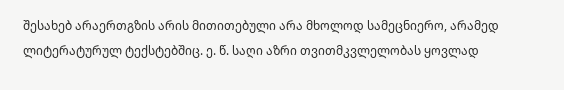შესახებ არაერთგზის არის მითითებული არა მხოლოდ სამეცნიერო, არამედ ლიტერატურულ ტექსტებშიც. ე. წ. საღი აზრი თვითმკვლელობას ყოვლად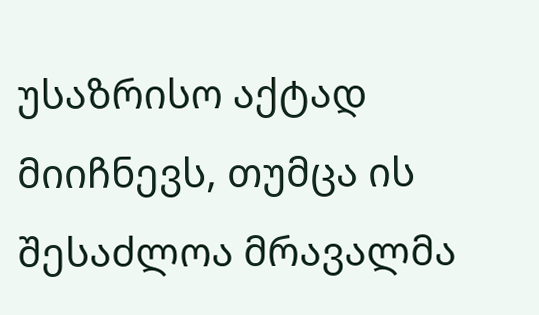უსაზრისო აქტად მიიჩნევს, თუმცა ის შესაძლოა მრავალმა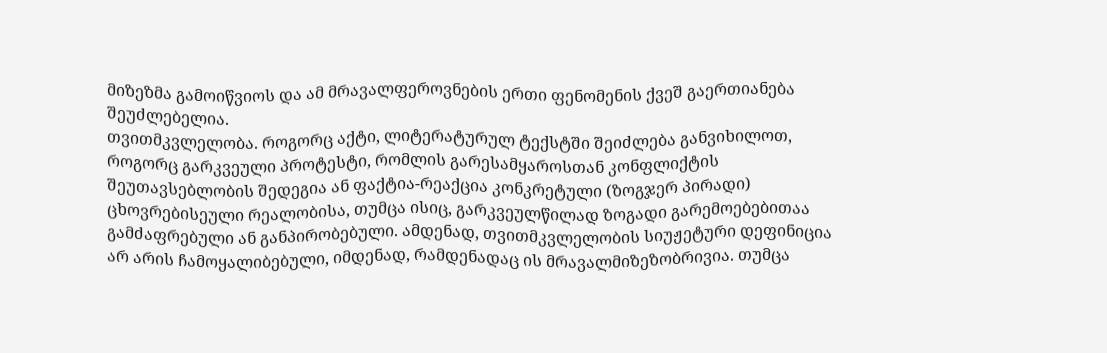მიზეზმა გამოიწვიოს და ამ მრავალფეროვნების ერთი ფენომენის ქვეშ გაერთიანება შეუძლებელია.
თვითმკვლელობა. როგორც აქტი, ლიტერატურულ ტექსტში შეიძლება განვიხილოთ, როგორც გარკვეული პროტესტი, რომლის გარესამყაროსთან კონფლიქტის შეუთავსებლობის შედეგია ან ფაქტია-რეაქცია კონკრეტული (ზოგჯერ პირადი) ცხოვრებისეული რეალობისა, თუმცა ისიც, გარკვეულწილად ზოგადი გარემოებებითაა გამძაფრებული ან განპირობებული. ამდენად, თვითმკვლელობის სიუჟეტური დეფინიცია არ არის ჩამოყალიბებული, იმდენად, რამდენადაც ის მრავალმიზეზობრივია. თუმცა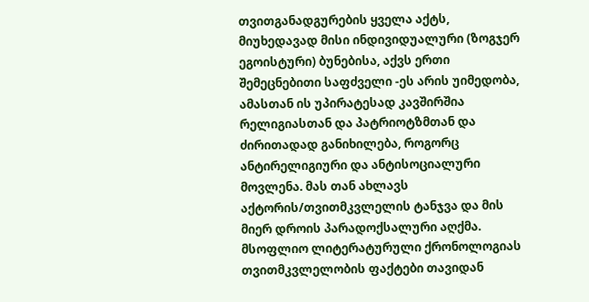თვითგანადგურების ყველა აქტს, მიუხედავად მისი ინდივიდუალური (ზოგჯერ ეგოისტური) ბუნებისა, აქვს ერთი შემეცნებითი საფძველი -ეს არის უიმედობა, ამასთან ის უპირატესად კავშირშია რელიგიასთან და პატრიოტზმთან და ძირითადად განიხილება, როგორც ანტირელიგიური და ანტისოციალური მოვლენა. მას თან ახლავს აქტორის/თვითმკვლელის ტანჯვა და მის მიერ დროის პარადოქსალური აღქმა.
მსოფლიო ლიტერატურული ქრონოლოგიას თვითმკვლელობის ფაქტები თავიდან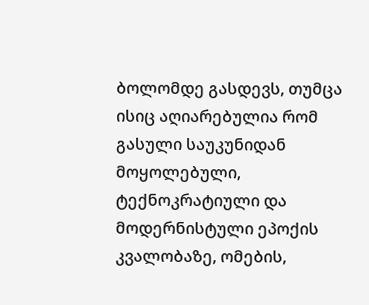ბოლომდე გასდევს, თუმცა ისიც აღიარებულია რომ გასული საუკუნიდან მოყოლებული, ტექნოკრატიული და მოდერნისტული ეპოქის კვალობაზე, ომების,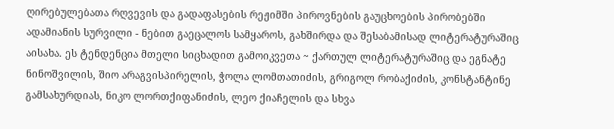ღირებულებათა რღვევის და გადაფასების რეჟიმში პიროვნების გაუცხოების პირობებში ადამიანის სურვილი - ნებით გაეცალოს სამყაროს, გახშირდა და შესაბამისად ლიტერატურაშიც აისახა. ეს ტენდენცია მთელი სიცხადით გამოიკვეთა ~ ქართულ ლიტერატურაშიც და ეგნატე ნინოშვილის, შიო არაგვისპირელის, ჭოლა ლომთათიძის, გრიგოლ რობაქიძის, კონსტანტინე გამსახურდიას, ნიკო ლორთქიფანიძის, ლეო ქიაჩელის და სხვა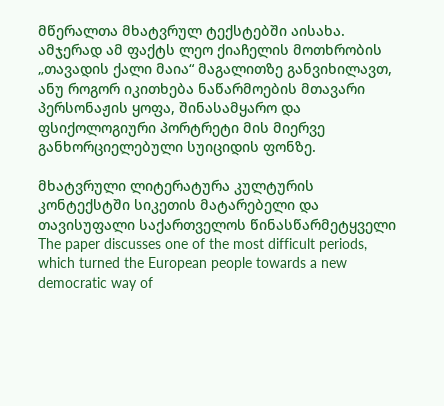მწერალთა მხატვრულ ტექსტებში აისახა.
ამჯერად ამ ფაქტს ლეო ქიაჩელის მოთხრობის „თავადის ქალი მაია“ მაგალითზე განვიხილავთ, ანუ როგორ იკითხება ნაწარმოების მთავარი პერსონაჟის ყოფა, შინასამყარო და ფსიქოლოგიური პორტრეტი მის მიერვე განხორციელებული სუიციდის ფონზე.

მხატვრული ლიტერატურა კულტურის კონტექსტში სიკეთის მატარებელი და თავისუფალი საქართველოს წინასწარმეტყველი
The paper discusses one of the most difficult periods, which turned the European people towards a new democratic way of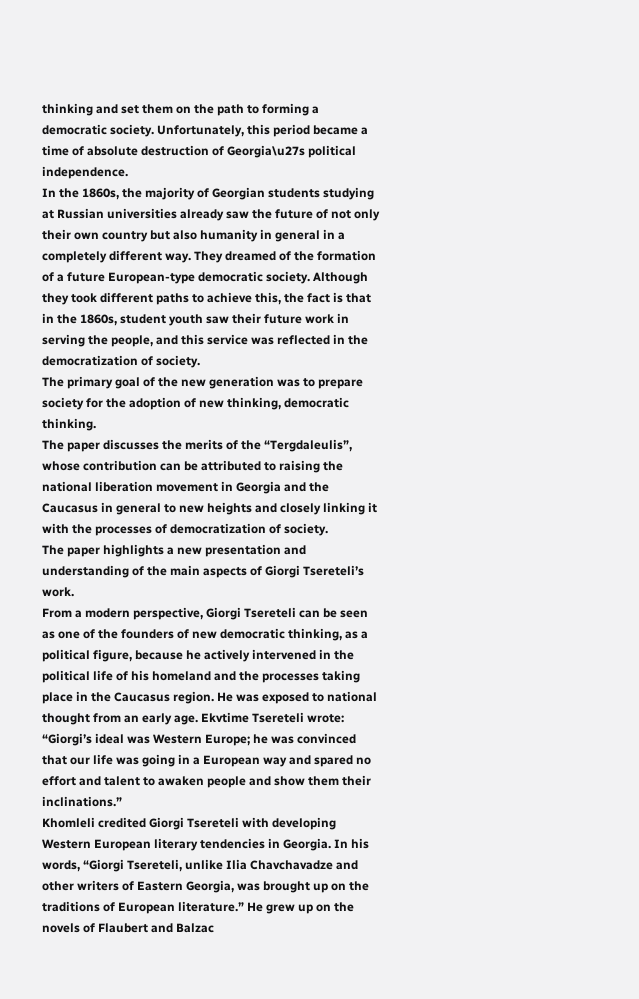thinking and set them on the path to forming a democratic society. Unfortunately, this period became a time of absolute destruction of Georgia\u27s political independence.
In the 1860s, the majority of Georgian students studying at Russian universities already saw the future of not only their own country but also humanity in general in a completely different way. They dreamed of the formation of a future European-type democratic society. Although they took different paths to achieve this, the fact is that in the 1860s, student youth saw their future work in serving the people, and this service was reflected in the democratization of society.
The primary goal of the new generation was to prepare society for the adoption of new thinking, democratic thinking.
The paper discusses the merits of the “Tergdaleulis”, whose contribution can be attributed to raising the national liberation movement in Georgia and the Caucasus in general to new heights and closely linking it with the processes of democratization of society.
The paper highlights a new presentation and understanding of the main aspects of Giorgi Tsereteli’s work.
From a modern perspective, Giorgi Tsereteli can be seen as one of the founders of new democratic thinking, as a political figure, because he actively intervened in the political life of his homeland and the processes taking place in the Caucasus region. He was exposed to national thought from an early age. Ekvtime Tsereteli wrote: “Giorgi’s ideal was Western Europe; he was convinced that our life was going in a European way and spared no effort and talent to awaken people and show them their inclinations.”
Khomleli credited Giorgi Tsereteli with developing Western European literary tendencies in Georgia. In his words, “Giorgi Tsereteli, unlike Ilia Chavchavadze and other writers of Eastern Georgia, was brought up on the traditions of European literature.” He grew up on the novels of Flaubert and Balzac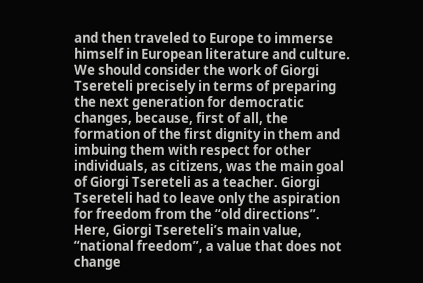and then traveled to Europe to immerse himself in European literature and culture.
We should consider the work of Giorgi Tsereteli precisely in terms of preparing the next generation for democratic changes, because, first of all, the formation of the first dignity in them and imbuing them with respect for other individuals, as citizens, was the main goal of Giorgi Tsereteli as a teacher. Giorgi Tsereteli had to leave only the aspiration for freedom from the “old directions”. Here, Giorgi Tsereteli’s main value, “national freedom”, a value that does not change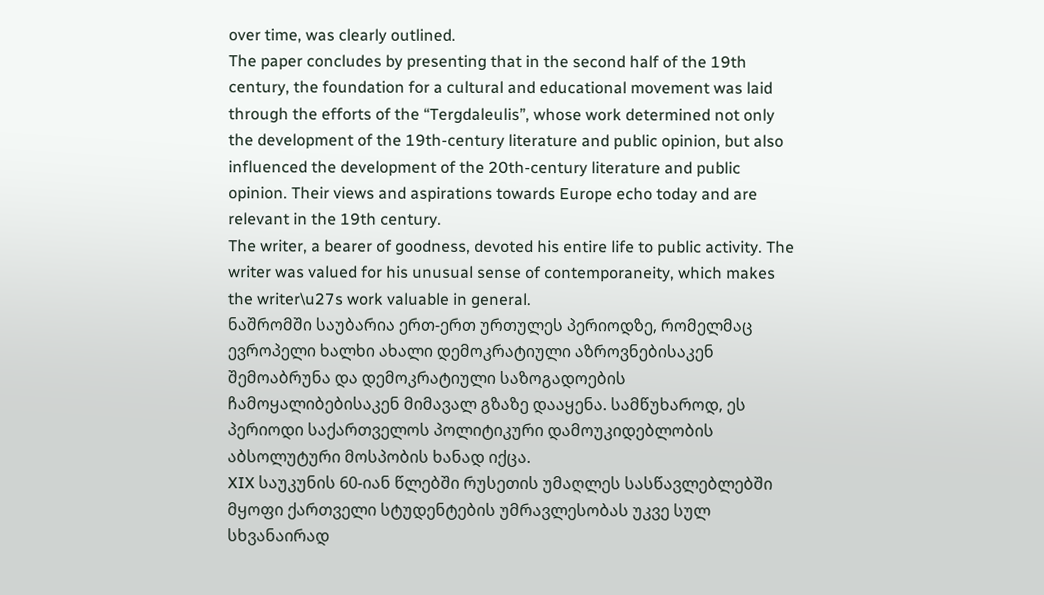over time, was clearly outlined.
The paper concludes by presenting that in the second half of the 19th century, the foundation for a cultural and educational movement was laid through the efforts of the “Tergdaleulis”, whose work determined not only the development of the 19th-century literature and public opinion, but also influenced the development of the 20th-century literature and public opinion. Their views and aspirations towards Europe echo today and are relevant in the 19th century.
The writer, a bearer of goodness, devoted his entire life to public activity. The writer was valued for his unusual sense of contemporaneity, which makes the writer\u27s work valuable in general.
ნაშრომში საუბარია ერთ-ერთ ურთულეს პერიოდზე, რომელმაც ევროპელი ხალხი ახალი დემოკრატიული აზროვნებისაკენ შემოაბრუნა და დემოკრატიული საზოგადოების ჩამოყალიბებისაკენ მიმავალ გზაზე დააყენა. სამწუხაროდ, ეს პერიოდი საქართველოს პოლიტიკური დამოუკიდებლობის აბსოლუტური მოსპობის ხანად იქცა.
XIX საუკუნის 60-იან წლებში რუსეთის უმაღლეს სასწავლებლებში მყოფი ქართველი სტუდენტების უმრავლესობას უკვე სულ სხვანაირად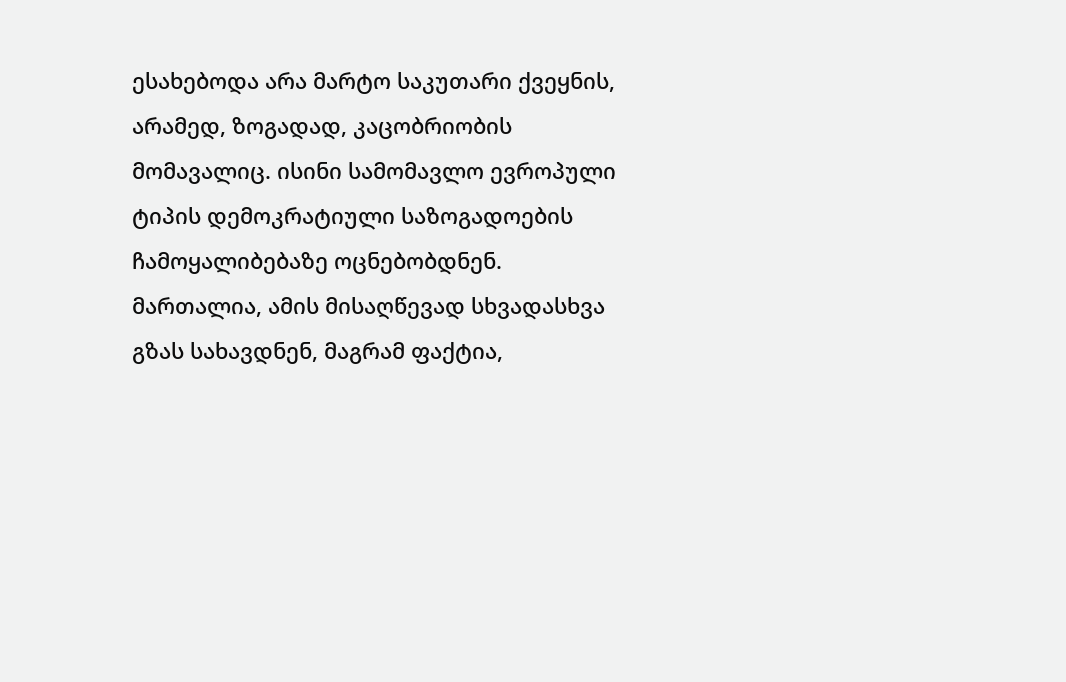ესახებოდა არა მარტო საკუთარი ქვეყნის, არამედ, ზოგადად, კაცობრიობის მომავალიც. ისინი სამომავლო ევროპული ტიპის დემოკრატიული საზოგადოების ჩამოყალიბებაზე ოცნებობდნენ. მართალია, ამის მისაღწევად სხვადასხვა გზას სახავდნენ, მაგრამ ფაქტია,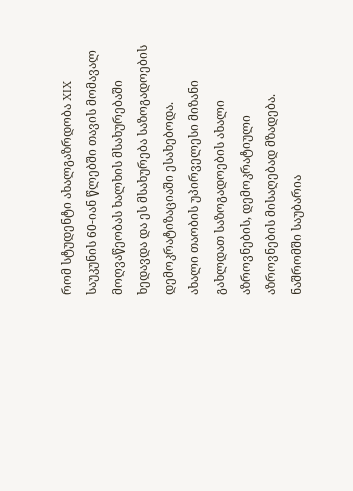რომ სტუდენტი ახალგაზრდობა XIX საუკუნის 60-იან წლებში თავის მომავალ მოღვაწეობას ხალხის მსახურებაში ხედავდა და ეს მსახურება საზოგადოების დემოკრატიზაციაში ესახებოდა.
ახალი თაობის უპირველესი მიზანი გახლდათ საზოგადოების ახალი აზროვნების, დემოკრატიული აზროვნების მისაღებად მზადება.
ნაშრომში საუბარია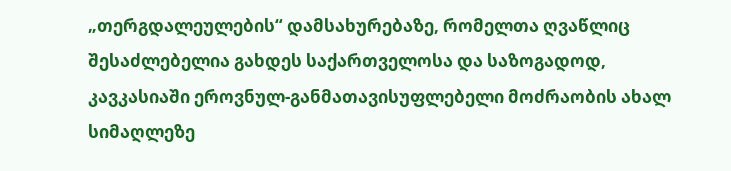„თერგდალეულების“ დამსახურებაზე, რომელთა ღვაწლიც შესაძლებელია გახდეს საქართველოსა და საზოგადოდ, კავკასიაში ეროვნულ-განმათავისუფლებელი მოძრაობის ახალ სიმაღლეზე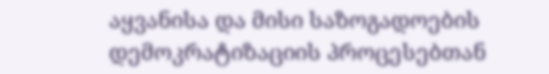აყვანისა და მისი საზოგადოების დემოკრატიზაციის პროცესებთან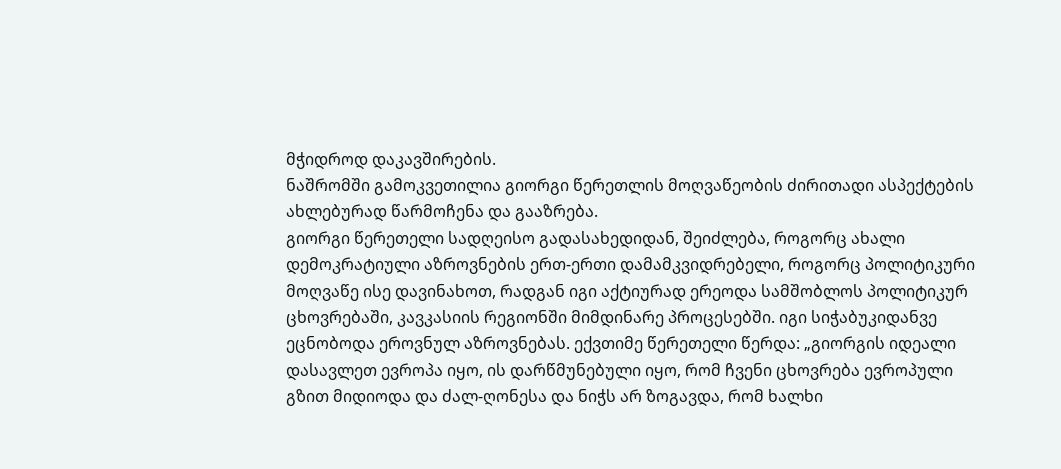მჭიდროდ დაკავშირების.
ნაშრომში გამოკვეთილია გიორგი წერეთლის მოღვაწეობის ძირითადი ასპექტების ახლებურად წარმოჩენა და გააზრება.
გიორგი წერეთელი სადღეისო გადასახედიდან, შეიძლება, როგორც ახალი დემოკრატიული აზროვნების ერთ-ერთი დამამკვიდრებელი, როგორც პოლიტიკური მოღვაწე ისე დავინახოთ, რადგან იგი აქტიურად ერეოდა სამშობლოს პოლიტიკურ ცხოვრებაში, კავკასიის რეგიონში მიმდინარე პროცესებში. იგი სიჭაბუკიდანვე ეცნობოდა ეროვნულ აზროვნებას. ექვთიმე წერეთელი წერდა: „გიორგის იდეალი დასავლეთ ევროპა იყო, ის დარწმუნებული იყო, რომ ჩვენი ცხოვრება ევროპული გზით მიდიოდა და ძალ-ღონესა და ნიჭს არ ზოგავდა, რომ ხალხი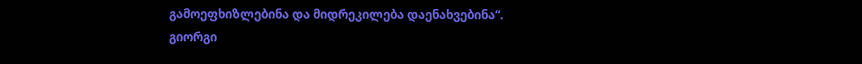გამოეფხიზლებინა და მიდრეკილება დაენახვებინა“.
გიორგი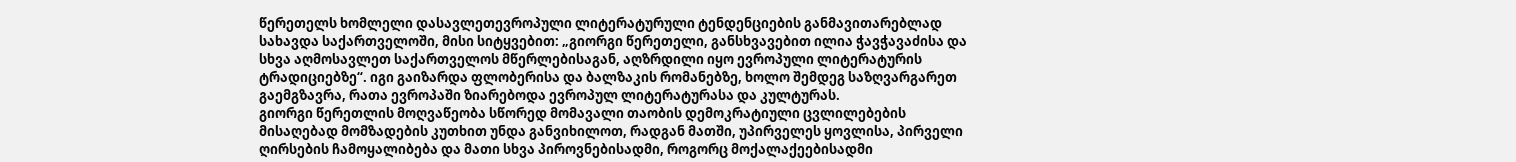წერეთელს ხომლელი დასავლეთევროპული ლიტერატურული ტენდენციების განმავითარებლად სახავდა საქართველოში, მისი სიტყვებით: „გიორგი წერეთელი, განსხვავებით ილია ჭავჭავაძისა და სხვა აღმოსავლეთ საქართველოს მწერლებისაგან, აღზრდილი იყო ევროპული ლიტერატურის ტრადიციებზე“. იგი გაიზარდა ფლობერისა და ბალზაკის რომანებზე, ხოლო შემდეგ საზღვარგარეთ გაემგზავრა, რათა ევროპაში ზიარებოდა ევროპულ ლიტერატურასა და კულტურას.
გიორგი წერეთლის მოღვაწეობა სწორედ მომავალი თაობის დემოკრატიული ცვლილებების მისაღებად მომზადების კუთხით უნდა განვიხილოთ, რადგან მათში, უპირველეს ყოვლისა, პირველი ღირსების ჩამოყალიბება და მათი სხვა პიროვნებისადმი, როგორც მოქალაქეებისადმი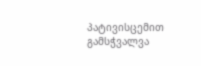პატივისცემით გამსჭვალვა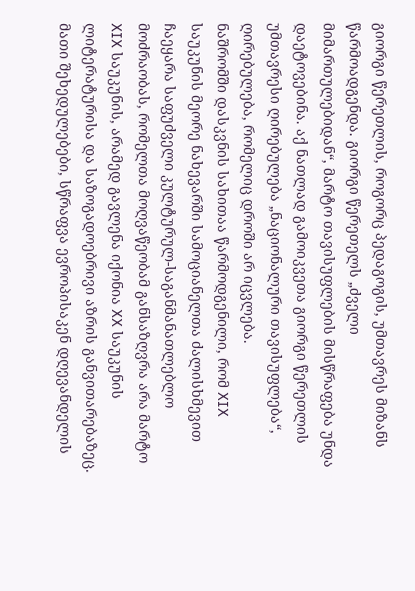გიორგი წერეთლის, როგორც პედაგოგის, უმთავრეს მიზანს წარმოადგენდა. გიორგი წერეთელს „ძველი მიმართულებიდან“, მარტო თავისუფლების მისწრაფება უნდა დაეტოვებინა. აქ ნათლად გამოიკვეთა გიორგი წერეთლის უმთავრესი ღირებულება „ნაციონალური თავისუფლება“, ღირებულება, რომელიც დროში არ იცვლება.
ნაშრომში დასკვნის სახითაა წარმოდგენილი, რომ XIX საუკუნის მეორე ნახევარში სამოციანელთა ძალისხმევით ჩაეყარა საფუძველი კულტურულ-საგანმანათლებლო მოძრაობას, რომელთა მოღვაწეობამ განსაზღვრა არა მარტო XIX საუკუნის, არამედ გავლენა იქონია XX საუკუნის ლიტერატურისა და საზოგადოებრივი აზრის განვითარებაზეც. მათი შეხედულებები, სწრაფვა ევროპისაკენ დღევანდელის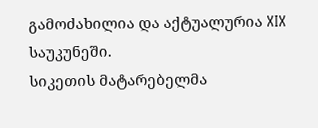გამოძახილია და აქტუალურია XIX საუკუნეში.
სიკეთის მატარებელმა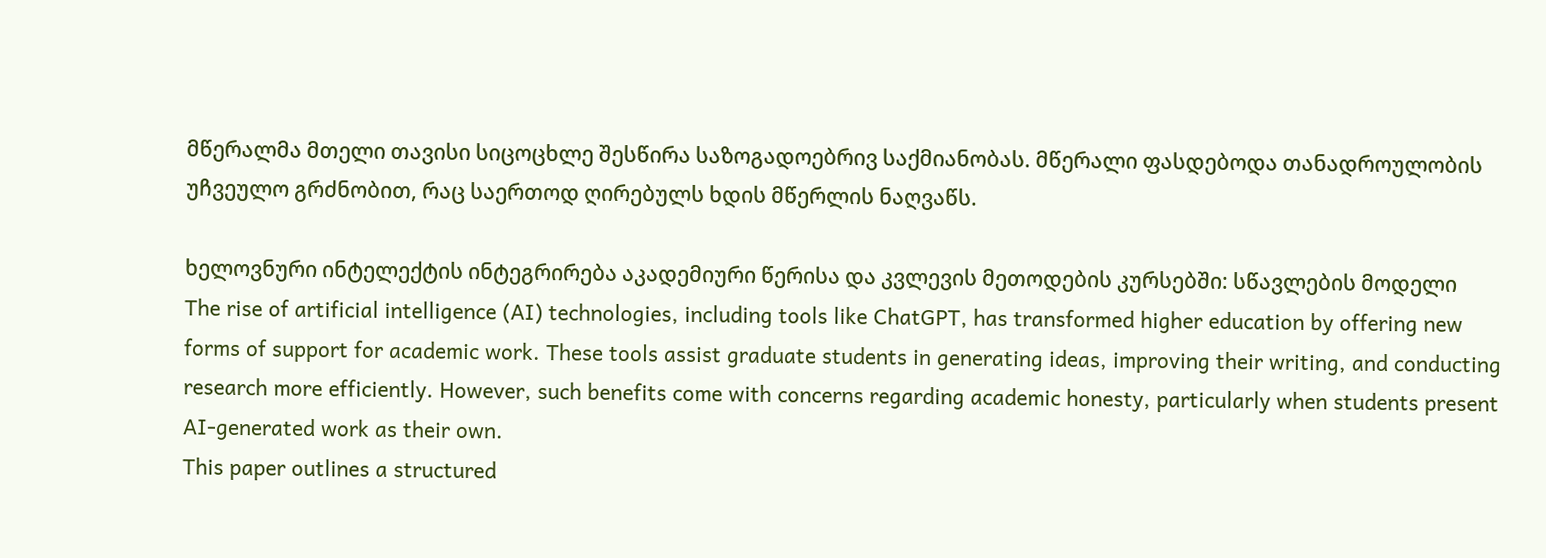მწერალმა მთელი თავისი სიცოცხლე შესწირა საზოგადოებრივ საქმიანობას. მწერალი ფასდებოდა თანადროულობის უჩვეულო გრძნობით, რაც საერთოდ ღირებულს ხდის მწერლის ნაღვაწს.

ხელოვნური ინტელექტის ინტეგრირება აკადემიური წერისა და კვლევის მეთოდების კურსებში: სწავლების მოდელი
The rise of artificial intelligence (AI) technologies, including tools like ChatGPT, has transformed higher education by offering new forms of support for academic work. These tools assist graduate students in generating ideas, improving their writing, and conducting research more efficiently. However, such benefits come with concerns regarding academic honesty, particularly when students present AI-generated work as their own.
This paper outlines a structured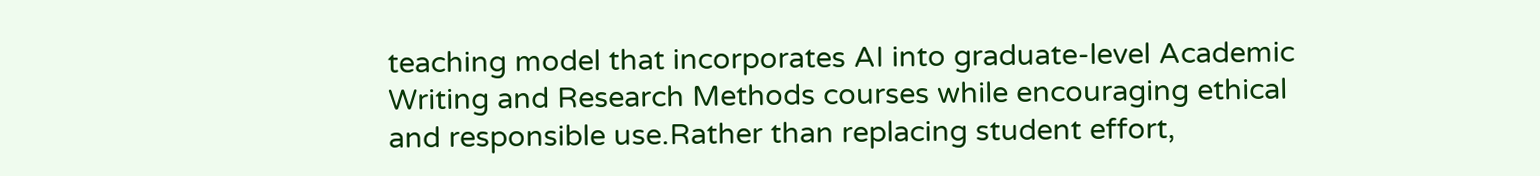teaching model that incorporates AI into graduate-level Academic Writing and Research Methods courses while encouraging ethical and responsible use.Rather than replacing student effort,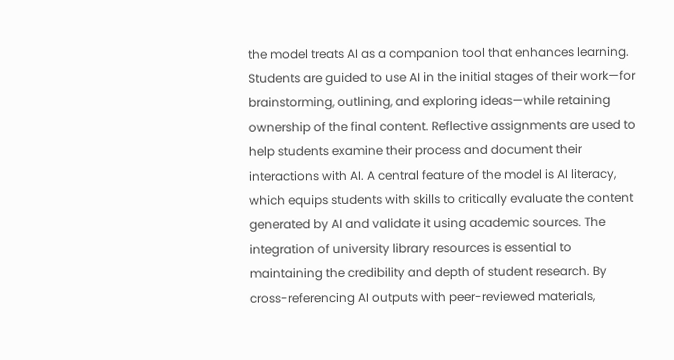the model treats AI as a companion tool that enhances learning. Students are guided to use AI in the initial stages of their work—for brainstorming, outlining, and exploring ideas—while retaining ownership of the final content. Reflective assignments are used to help students examine their process and document their interactions with AI. A central feature of the model is AI literacy, which equips students with skills to critically evaluate the content generated by AI and validate it using academic sources. The integration of university library resources is essential to maintaining the credibility and depth of student research. By cross-referencing AI outputs with peer-reviewed materials,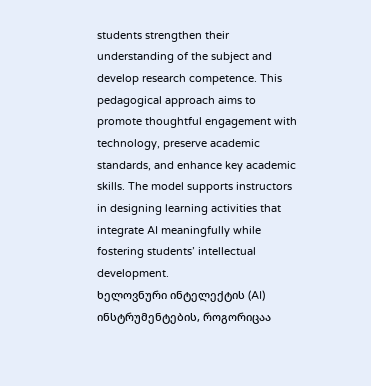students strengthen their understanding of the subject and develop research competence. This pedagogical approach aims to promote thoughtful engagement with technology, preserve academic standards, and enhance key academic skills. The model supports instructors in designing learning activities that integrate AI meaningfully while fostering students’ intellectual development.
ხელოვნური ინტელექტის (AI) ინსტრუმენტების, როგორიცაა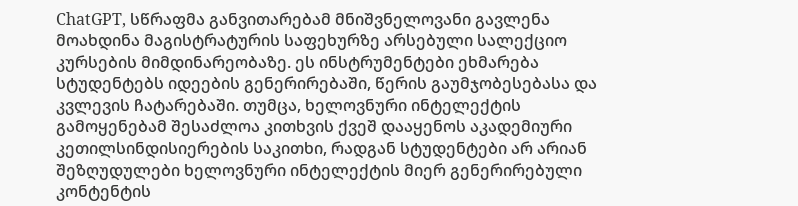ChatGPT, სწრაფმა განვითარებამ მნიშვნელოვანი გავლენა მოახდინა მაგისტრატურის საფეხურზე არსებული სალექციო კურსების მიმდინარეობაზე. ეს ინსტრუმენტები ეხმარება სტუდენტებს იდეების გენერირებაში, წერის გაუმჯობესებასა და კვლევის ჩატარებაში. თუმცა, ხელოვნური ინტელექტის გამოყენებამ შესაძლოა კითხვის ქვეშ დააყენოს აკადემიური კეთილსინდისიერების საკითხი, რადგან სტუდენტები არ არიან შეზღუდულები ხელოვნური ინტელექტის მიერ გენერირებული კონტენტის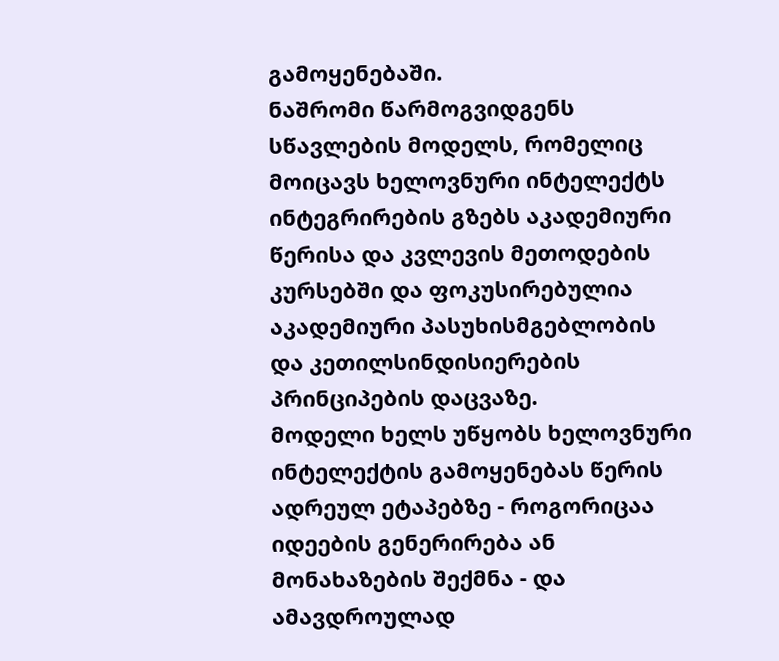გამოყენებაში.
ნაშრომი წარმოგვიდგენს სწავლების მოდელს, რომელიც მოიცავს ხელოვნური ინტელექტს ინტეგრირების გზებს აკადემიური წერისა და კვლევის მეთოდების კურსებში და ფოკუსირებულია აკადემიური პასუხისმგებლობის და კეთილსინდისიერების პრინციპების დაცვაზე.
მოდელი ხელს უწყობს ხელოვნური ინტელექტის გამოყენებას წერის ადრეულ ეტაპებზე - როგორიცაა იდეების გენერირება ან მონახაზების შექმნა - და ამავდროულად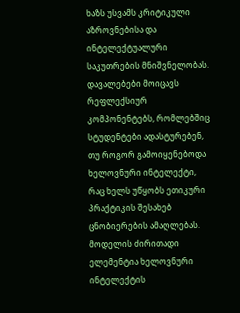ხაზს უსვამს კრიტიკული აზროვნებისა და ინტელექტუალური საკუთრების მნიშვნელობას. დავალებები მოიცავს რეფლექსიურ კომპონენტებს, რომლებშიც სტუდენტები ადასტურებენ, თუ როგორ გამოიყენებოდა ხელოვნური ინტელექტი, რაც ხელს უწყობს ეთიკური პრაქტიკის შესახებ ცნობიერების ამაღლებას.
მოდელის ძირითადი ელემენტია ხელოვნური ინტელექტის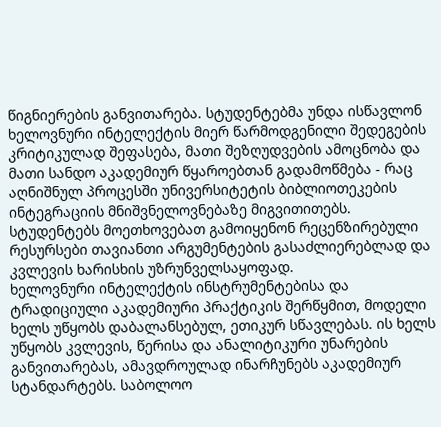წიგნიერების განვითარება. სტუდენტებმა უნდა ისწავლონ ხელოვნური ინტელექტის მიერ წარმოდგენილი შედეგების კრიტიკულად შეფასება, მათი შეზღუდვების ამოცნობა და მათი სანდო აკადემიურ წყაროებთან გადამოწმება - რაც აღნიშნულ პროცესში უნივერსიტეტის ბიბლიოთეკების ინტეგრაციის მნიშვნელოვნებაზე მიგვითითებს. სტუდენტებს მოეთხოვებათ გამოიყენონ რეცენზირებული რესურსები თავიანთი არგუმენტების გასაძლიერებლად და კვლევის ხარისხის უზრუნველსაყოფად.
ხელოვნური ინტელექტის ინსტრუმენტებისა და ტრადიციული აკადემიური პრაქტიკის შერწყმით, მოდელი ხელს უწყობს დაბალანსებულ, ეთიკურ სწავლებას. ის ხელს უწყობს კვლევის, წერისა და ანალიტიკური უნარების განვითარებას, ამავდროულად ინარჩუნებს აკადემიურ სტანდარტებს. საბოლოო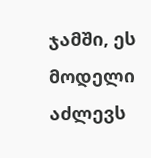ჯამში, ეს მოდელი აძლევს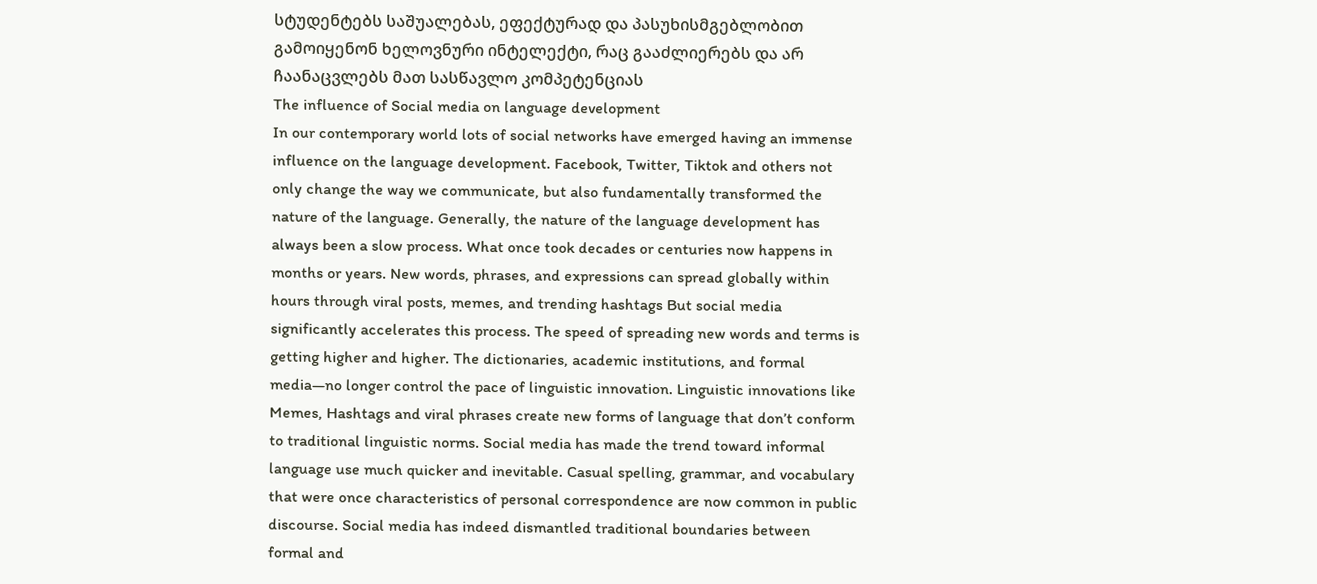სტუდენტებს საშუალებას, ეფექტურად და პასუხისმგებლობით გამოიყენონ ხელოვნური ინტელექტი, რაც გააძლიერებს და არ ჩაანაცვლებს მათ სასწავლო კომპეტენციას
The influence of Social media on language development
In our contemporary world lots of social networks have emerged having an immense influence on the language development. Facebook, Twitter, Tiktok and others not only change the way we communicate, but also fundamentally transformed the nature of the language. Generally, the nature of the language development has always been a slow process. What once took decades or centuries now happens in months or years. New words, phrases, and expressions can spread globally within hours through viral posts, memes, and trending hashtags But social media significantly accelerates this process. The speed of spreading new words and terms is getting higher and higher. The dictionaries, academic institutions, and formal media—no longer control the pace of linguistic innovation. Linguistic innovations like Memes, Hashtags and viral phrases create new forms of language that don’t conform to traditional linguistic norms. Social media has made the trend toward informal language use much quicker and inevitable. Casual spelling, grammar, and vocabulary that were once characteristics of personal correspondence are now common in public discourse. Social media has indeed dismantled traditional boundaries between formal and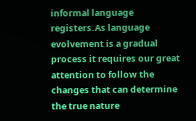informal language registers.As language evolvement is a gradual process it requires our great attention to follow the changes that can determine the true nature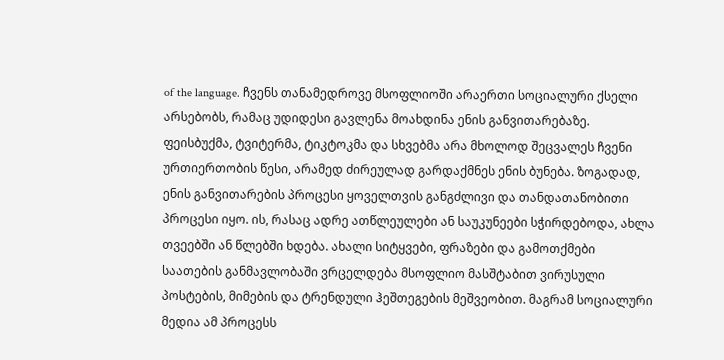of the language. ჩვენს თანამედროვე მსოფლიოში არაერთი სოციალური ქსელი არსებობს, რამაც უდიდესი გავლენა მოახდინა ენის განვითარებაზე. ფეისბუქმა, ტვიტერმა, ტიკტოკმა და სხვებმა არა მხოლოდ შეცვალეს ჩვენი ურთიერთობის წესი, არამედ ძირეულად გარდაქმნეს ენის ბუნება. ზოგადად, ენის განვითარების პროცესი ყოველთვის განგძლივი და თანდათანობითი პროცესი იყო. ის, რასაც ადრე ათწლეულები ან საუკუნეები სჭირდებოდა, ახლა თვეებში ან წლებში ხდება. ახალი სიტყვები, ფრაზები და გამოთქმები საათების განმავლობაში ვრცელდება მსოფლიო მასშტაბით ვირუსული პოსტების, მიმების და ტრენდული ჰეშთეგების მეშვეობით. მაგრამ სოციალური მედია ამ პროცესს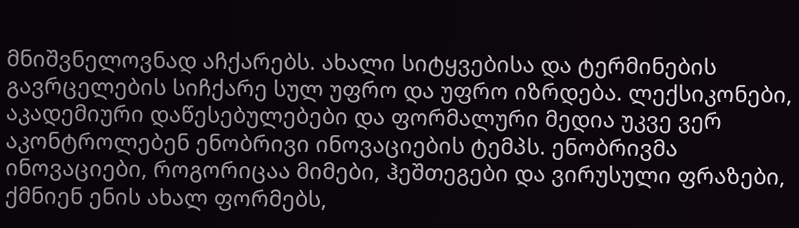მნიშვნელოვნად აჩქარებს. ახალი სიტყვებისა და ტერმინების გავრცელების სიჩქარე სულ უფრო და უფრო იზრდება. ლექსიკონები, აკადემიური დაწესებულებები და ფორმალური მედია უკვე ვერ აკონტროლებენ ენობრივი ინოვაციების ტემპს. ენობრივმა ინოვაციები, როგორიცაა მიმები, ჰეშთეგები და ვირუსული ფრაზები, ქმნიენ ენის ახალ ფორმებს,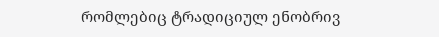რომლებიც ტრადიციულ ენობრივ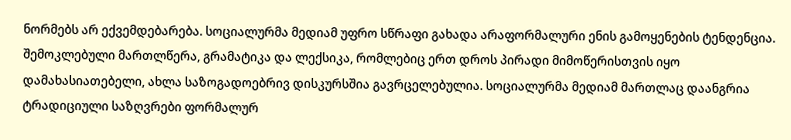ნორმებს არ ექვემდებარება. სოციალურმა მედიამ უფრო სწრაფი გახადა არაფორმალური ენის გამოყენების ტენდენცია. შემოკლებული მართლწერა, გრამატიკა და ლექსიკა, რომლებიც ერთ დროს პირადი მიმოწერისთვის იყო დამახასიათებელი, ახლა საზოგადოებრივ დისკურსშია გავრცელებულია. სოციალურმა მედიამ მართლაც დაანგრია ტრადიციული საზღვრები ფორმალურ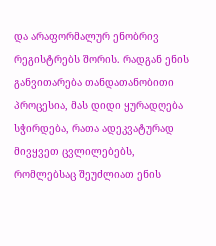და არაფორმალურ ენობრივ რეგისტრებს შორის. რადგან ენის განვითარება თანდათანობითი პროცესია, მას დიდი ყურადღება სჭირდება, რათა ადეკვატურად მივყვეთ ცვლილებებს, რომლებსაც შეუძლიათ ენის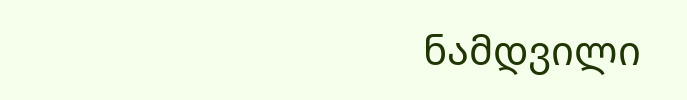ნამდვილი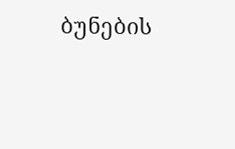ბუნების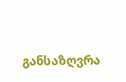განსაზღვრა